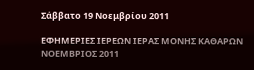Σάββατο 19 Νοεμβρίου 2011

ΕΦΗΜΕΡΙΕΣ ΙΕΡΕΩΝ ΙΕΡΑΣ ΜΟΝΗΣ ΚΑΘΑΡΩΝ ΝΟΕΜΒΡΙΟΣ 2011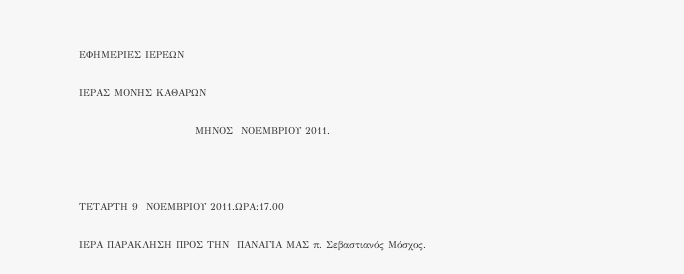ΕΦΗΜΕΡΙΕΣ ΙΕΡΕΩΝ

ΙΕΡΑΣ ΜΟΝΗΣ ΚΑΘΑΡΩΝ

                             ΜΗΝΟΣ  ΝΟΕΜΒΡΙΟΥ 2011.



ΤΕΤΑΡΤΗ 9  ΝΟΕΜΒΡΙΟΥ 2011.ΩΡΑ:17.00

ΙΕΡΑ ΠΑΡΑΚΛΗΣΗ ΠΡΟΣ ΤΗΝ  ΠΑΝΑΓΙΑ ΜΑΣ π. Σεβαστιανός Μόσχος.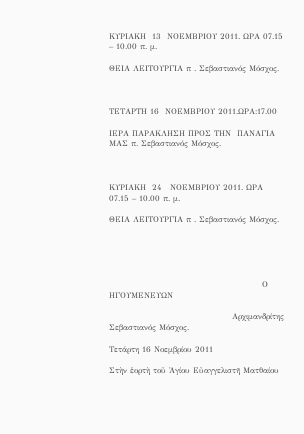ΚΥΡΙΑΚΗ  13  ΝΟΕΜΒΡΙΟΥ 2011. ΩΡΑ 07.15 – 10.00 π. μ.

ΘΕΙΑ ΛΕΙΤΟΥΡΓΙΑ π . Σεβαστιανός Μόσχος.



ΤΕΤΑΡΤΗ 16  ΝΟΕΜΒΡΙΟΥ 2011.ΩΡΑ:17.00

ΙΕΡΑ ΠΑΡΑΚΛΗΣΗ ΠΡΟΣ ΤΗΝ  ΠΑΝΑΓΙΑ ΜΑΣ π. Σεβαστιανός Μόσχος.



ΚΥΡΙΑΚΗ  24   ΝΟΕΜΒΡΙΟΥ 2011. ΩΡΑ 07.15 – 10.00 π. μ.

ΘΕΙΑ ΛΕΙΤΟΥΡΓΙΑ π . Σεβαστιανός Μόσχος.





                                                   Ο ΗΓΟΥΜΕΝΕΥΩΝ

                                         Αρχιμανδρίτης Σεβαστιανός Μόσχος.

Τετάρτη 16 Νοεμβρίου 2011

Στὴν ἑορτὴ τοῦ Ἁγίου Εὐαγγελιστῆ Ματθαίου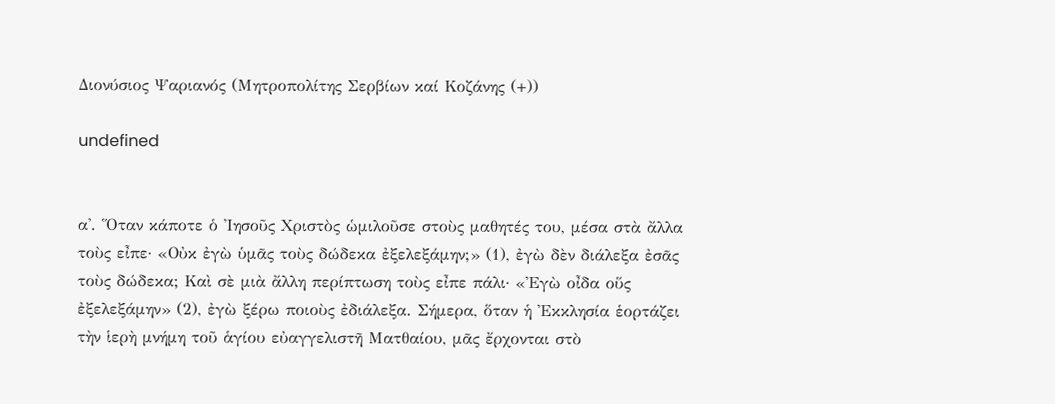Διονύσιος Ψαριανός (Μητροπολίτης Σερβίων καί Κοζάνης (+))

undefined


α'. Ὅταν κάποτε ὁ Ἰησοῦς Χριστὸς ὡμιλοῦσε στοὺς μαθητές του, μέσα στὰ ἄλλα τοὺς εἶπε· «Οὐκ ἐγὼ ὑμᾶς τοὺς δώδεκα ἐξελεξάμην;» (1), ἐγὼ δὲν διάλεξα ἐσᾶς τοὺς δώδεκα; Καὶ σὲ μιὰ ἄλλη περίπτωση τοὺς εἶπε πάλι· «Ἐγὼ οἶδα οὕς ἐξελεξάμην» (2), ἐγὼ ξέρω ποιοὺς ἐδιάλεξα. Σήμερα, ὅταν ἡ Ἐκκλησία ἑορτάζει τὴν ἱερὴ μνήμη τοῦ ἁγίου εὐαγγελιστῆ Ματθαίου, μᾶς ἔρχονται στὸ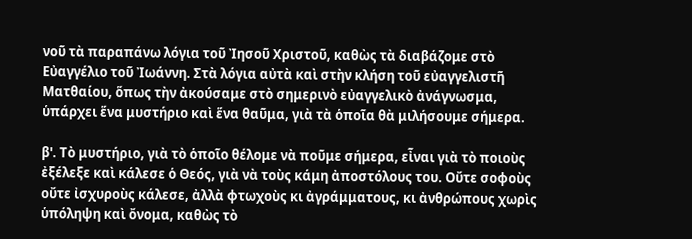νοῦ τὰ παραπάνω λόγια τοῦ Ἰησοῦ Χριστοῦ, καθὼς τὰ διαβάζομε στὸ Εὐαγγέλιο τοῦ Ἰωάννη. Στὰ λόγια αὐτὰ καὶ στὴν κλήση τοῦ εὐαγγελιστῆ Ματθαίου, ὅπως τὴν ἀκούσαμε στὸ σημερινὸ εὐαγγελικὸ ἀνάγνωσμα, ὑπάρχει ἕνα μυστήριο καὶ ἕνα θαῦμα, γιὰ τὰ ὁποῖα θὰ μιλήσουμε σήμερα.

β'. Τὸ μυστήριο, γιὰ τὸ ὁποῖο θέλομε νὰ ποῦμε σήμερα, εἶναι γιὰ τὸ ποιοὺς ἐξέλεξε καὶ κάλεσε ὁ Θεός, γιὰ νὰ τοὺς κάμη ἀποστόλους του. Οὔτε σοφοὺς οὔτε ἰσχυροὺς κάλεσε, ἀλλὰ φτωχοὺς κι ἀγράμματους, κι ἀνθρώπους χωρὶς ὑπόληψη καὶ ὄνομα, καθὼς τὸ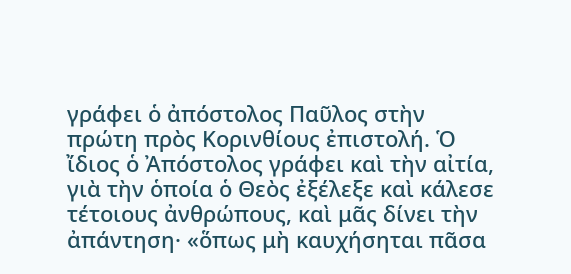γράφει ὁ ἀπόστολος Παῦλος στὴν πρώτη πρὸς Κορινθίους ἐπιστολή. Ὁ ἴδιος ὁ Ἀπόστολος γράφει καὶ τὴν αἰτία, γιὰ τὴν ὁποία ὁ Θεὸς ἐξέλεξε καὶ κάλεσε τέτοιους ἀνθρώπους, καὶ μᾶς δίνει τὴν ἀπάντηση· «ὅπως μὴ καυχήσηται πᾶσα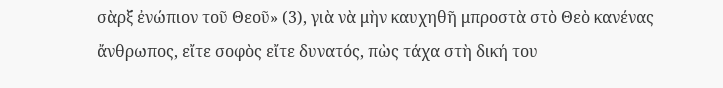σὰρξ ἐνώπιον τοῦ Θεοῦ» (3), γιὰ νὰ μὴν καυχηθῆ μπροστὰ στὸ Θεὸ κανένας ἄνθρωπος, εἴτε σοφὸς εἴτε δυνατός, πὼς τάχα στὴ δική του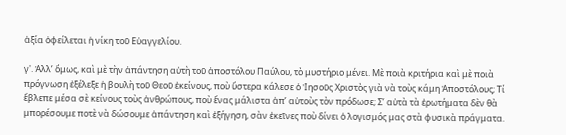ἀξία ὀφείλεται ἡ νίκη τοῦ Εὐαγγελίου.

γ'. Ἀλλ’ ὅμως, καὶ μὲ τὴν ἀπάντηση αὐτὴ τοῦ ἀποστόλου Παύλου, τὸ μυστήριο μένει. Μὲ ποιὰ κριτήρια καὶ μὲ ποιὰ πρόγνωση ἐξέλεξε ἡ βουλὴ τοῦ Θεοῦ ἐκείνους, ποὺ ὕστερα κάλεσε ὁ Ἰησοῦς Χριστὸς γιὰ νὰ τοὺς κάμη Ἀποστόλους; Τί ἔβλεπε μέσα σὲ κείνους τοὺς ἀνθρώπους, ποὺ ἕνας μάλιστα ἀπ’ αὐτοὺς τὸν πρόδωσε; Σ’ αὐτὰ τὰ ἐρωτήματα δὲν θὰ μπορέσουμε ποτὲ νὰ δώσουμε ἀπάντηση καὶ ἐξήγηση, σὰν ἐκεῖνες ποὺ δίνει ὁ λογισμός μας στὰ φυσικὰ πράγματα.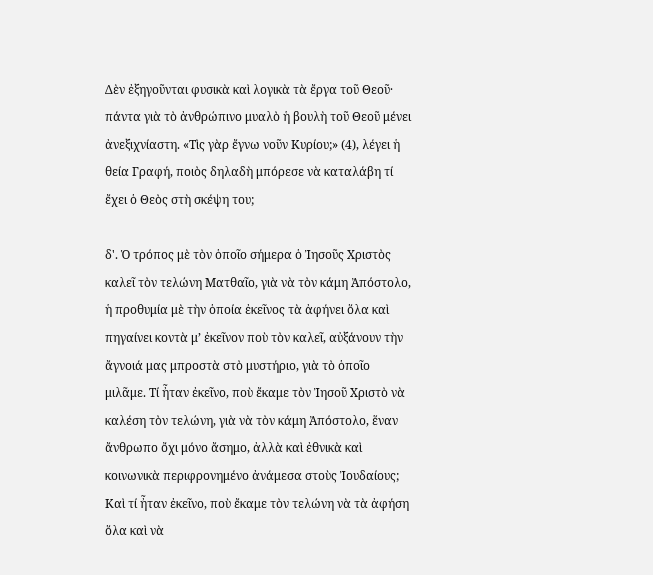Δὲν ἐξηγοῦνται φυσικὰ καὶ λογικὰ τὰ ἔργα τοῦ Θεοῦ· πάντα γιὰ τὸ ἀνθρώπινο μυαλὸ ἡ βουλὴ τοῦ Θεοῦ μένει ἀνεξιχνίαστη. «Τὶς γὰρ ἔγνω νοῦν Κυρίου;» (4), λέγει ἡ θεία Γραφή, ποιὸς δηλαδὴ μπόρεσε νὰ καταλάβη τί ἔχει ὁ Θεὸς στὴ σκέψη του;

δ'. Ὁ τρόπος μὲ τὸν ὁποῖο σήμερα ὁ Ἰησοῦς Χριστὸς καλεῖ τὸν τελώνη Ματθαῖο, γιὰ νὰ τὸν κάμη Ἀπόστολο, ἡ προθυμία μὲ τὴν ὁποία ἐκεῖνος τὰ ἀφήνει ὅλα καὶ πηγαίνει κοντὰ μ’ ἐκεῖνον ποὺ τὸν καλεῖ, αὐξάνουν τὴν ἄγνοιά μας μπροστὰ στὸ μυστήριο, γιὰ τὸ ὁποῖο μιλᾶμε. Τί ἦταν ἐκεῖνο, ποὺ ἔκαμε τὸν Ἰησοῦ Χριστὸ νὰ καλέση τὸν τελώνη, γιὰ νὰ τὸν κάμη Ἀπόστολο, ἕναν ἄνθρωπο ὄχι μόνο ἄσημο, ἀλλὰ καὶ ἐθνικὰ καὶ κοινωνικὰ περιφρονημένο ἀνάμεσα στοὺς Ἰουδαίους; Καὶ τί ἦταν ἐκεῖνο, ποὺ ἔκαμε τὸν τελώνη νὰ τὰ ἀφήση ὅλα καὶ νὰ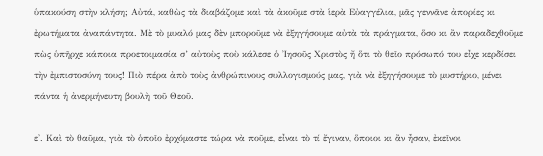ὑπακούση στὴν κλήση; Αὐτά, καθὼς τὰ διαβάζομε καὶ τὰ ἀκοῦμε στὰ ἱερὰ Εὐαγγέλια, μᾶς γεννᾶνε ἀπορίες κι ἐρωτήματα ἀναπάντητα. Μὲ τὸ μυαλό μας δὲν μποροῦμε νὰ ἐξηγήσουμε αὐτὰ τὰ πράγματα, ὅσο κι ἂν παραδεχθοῦμε πὼς ὑπῆρχε κάποια προετοιμασία σ’ αὐτοὺς ποὺ κάλεσε ὁ Ἰησοῦς Χριστὸς ἤ ὅτι τὸ θεῖο πρόσωπό του εἶχε κερδίσει τὴν ἐμπιστοσύνη τους! Πιὸ πέρα ἀπὸ τοὺς ἀνθρώπινους συλλογισμούς μας, γιὰ νὰ ἐξηγήσουμε τὸ μυστήριο, μένει πάντα ἡ ἀνερμήνευτη βουλὴ τοῦ Θεοῦ.

ε'. Καὶ τὸ θαῦμα, γιὰ τὸ ὁποῖο ἐρχόμαστε τώρα νὰ ποῦμε, εἶναι τὸ τί ἔγιναν, ὅποιοι κι ἂν ἦσαν, ἐκεῖνοι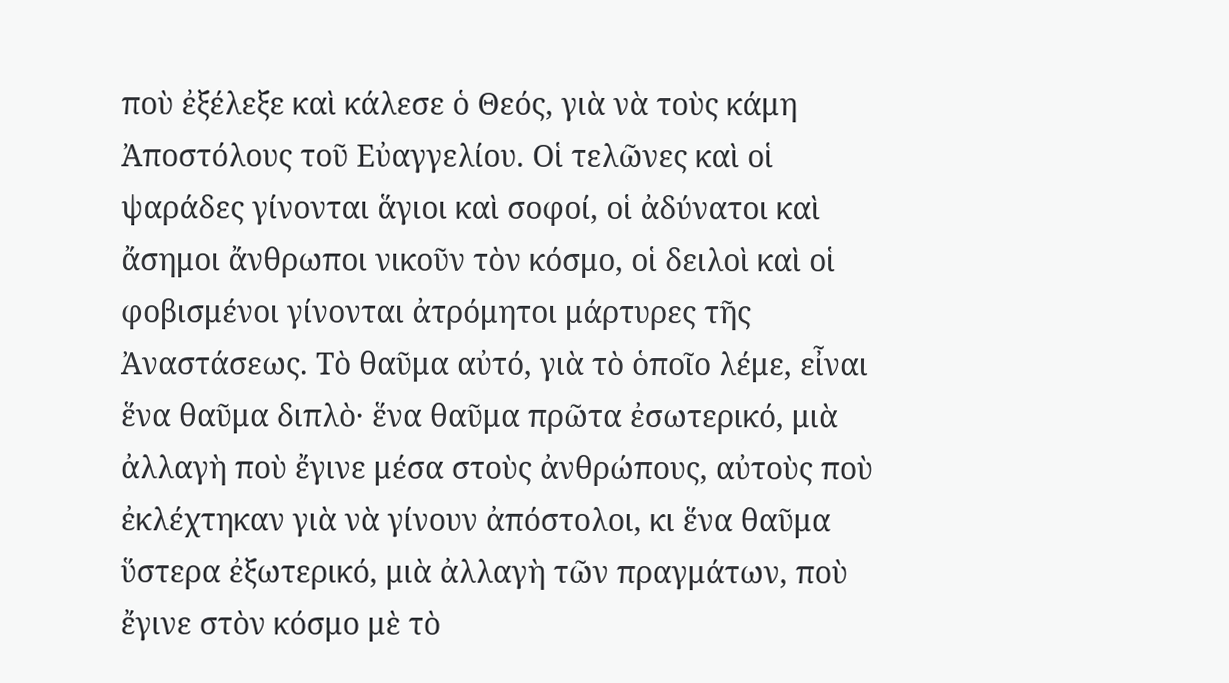ποὺ ἐξέλεξε καὶ κάλεσε ὁ Θεός, γιὰ νὰ τοὺς κάμη Ἀποστόλους τοῦ Εὐαγγελίου. Οἱ τελῶνες καὶ οἱ ψαράδες γίνονται ἅγιοι καὶ σοφοί, οἱ ἀδύνατοι καὶ ἄσημοι ἄνθρωποι νικοῦν τὸν κόσμο, οἱ δειλοὶ καὶ οἱ φοβισμένοι γίνονται ἀτρόμητοι μάρτυρες τῆς Ἀναστάσεως. Τὸ θαῦμα αὐτό, γιὰ τὸ ὁποῖο λέμε, εἶναι ἕνα θαῦμα διπλὸ· ἕνα θαῦμα πρῶτα ἐσωτερικό, μιὰ ἀλλαγὴ ποὺ ἔγινε μέσα στοὺς ἀνθρώπους, αὐτοὺς ποὺ ἐκλέχτηκαν γιὰ νὰ γίνουν ἀπόστολοι, κι ἕνα θαῦμα ὕστερα ἐξωτερικό, μιὰ ἀλλαγὴ τῶν πραγμάτων, ποὺ ἔγινε στὸν κόσμο μὲ τὸ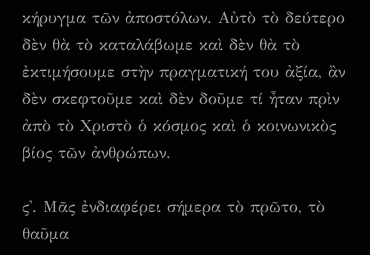κήρυγμα τῶν ἀποστόλων. Αὐτὸ τὸ δεύτερο δὲν θὰ τὸ καταλάβωμε καὶ δὲν θὰ τὸ ἐκτιμήσουμε στὴν πραγματική του ἀξία, ἂν δὲν σκεφτοῦμε καὶ δὲν δοῦμε τί ἦταν πρὶν ἀπὸ τὸ Χριστὸ ὁ κόσμος καὶ ὁ κοινωνικὸς βίος τῶν ἀνθρώπων.

ς'. Μᾶς ἐνδιαφέρει σήμερα τὸ πρῶτο, τὸ θαῦμα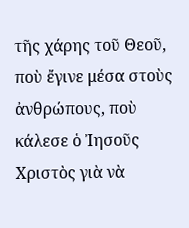τῆς χάρης τοῦ Θεοῦ, ποὺ ἔγινε μέσα στοὺς ἀνθρώπους, ποὺ κάλεσε ὁ Ἰησοῦς Χριστὸς γιὰ νὰ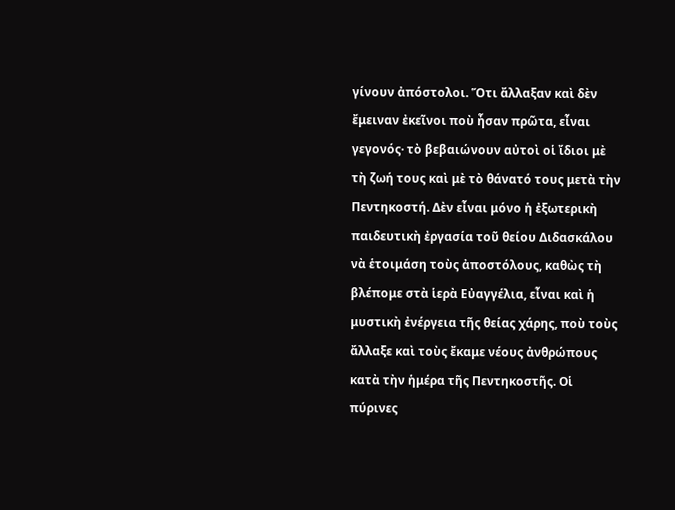γίνουν ἀπόστολοι. Ὅτι ἄλλαξαν καὶ δὲν ἔμειναν ἐκεῖνοι ποὺ ἦσαν πρῶτα, εἶναι γεγονός· τὸ βεβαιώνουν αὐτοὶ οἱ ἴδιοι μὲ τὴ ζωή τους καὶ μὲ τὸ θάνατό τους μετὰ τὴν Πεντηκοστή. Δὲν εἶναι μόνο ἡ ἐξωτερικὴ παιδευτικὴ ἐργασία τοῦ θείου Διδασκάλου νὰ ἑτοιμάση τοὺς ἀποστόλους, καθὼς τὴ βλέπομε στὰ ἱερὰ Εὐαγγέλια, εἶναι καὶ ἡ μυστικὴ ἐνέργεια τῆς θείας χάρης, ποὺ τοὺς ἄλλαξε καὶ τοὺς ἔκαμε νέους ἀνθρώπους κατὰ τὴν ἡμέρα τῆς Πεντηκοστῆς. Οἱ πύρινες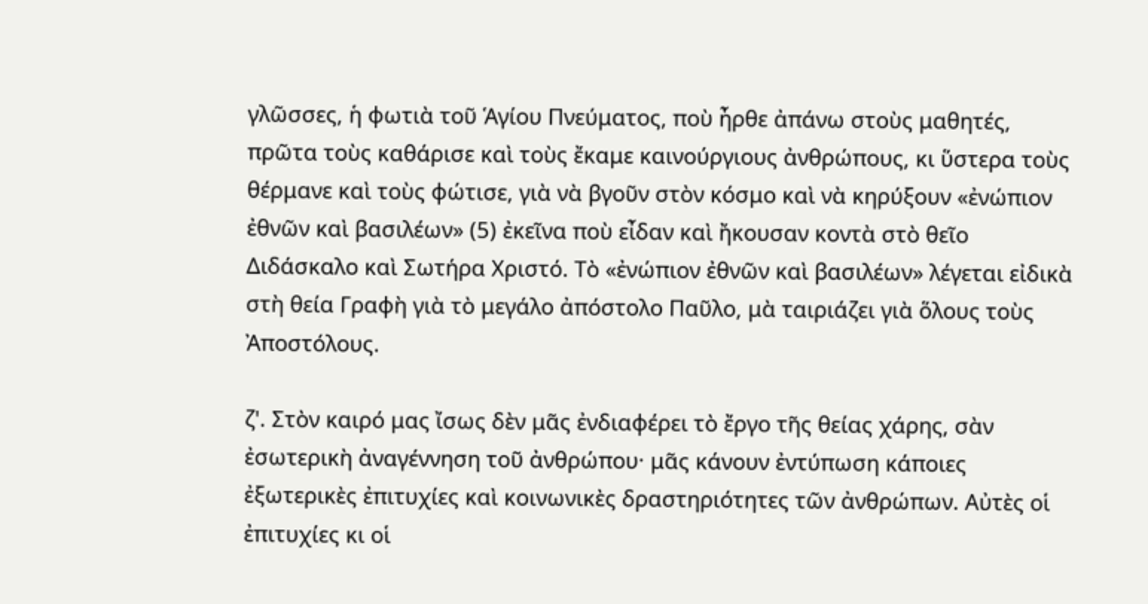γλῶσσες, ἡ φωτιὰ τοῦ Ἁγίου Πνεύματος, ποὺ ἦρθε ἀπάνω στοὺς μαθητές, πρῶτα τοὺς καθάρισε καὶ τοὺς ἔκαμε καινούργιους ἀνθρώπους, κι ὕστερα τοὺς θέρμανε καὶ τοὺς φώτισε, γιὰ νὰ βγοῦν στὸν κόσμο καὶ νὰ κηρύξουν «ἐνώπιον ἐθνῶν καὶ βασιλέων» (5) ἐκεῖνα ποὺ εἶδαν καὶ ἤκουσαν κοντὰ στὸ θεῖο Διδάσκαλο καὶ Σωτήρα Χριστό. Τὸ «ἐνώπιον ἐθνῶν καὶ βασιλέων» λέγεται εἰδικὰ στὴ θεία Γραφὴ γιὰ τὸ μεγάλο ἀπόστολο Παῦλο, μὰ ταιριάζει γιὰ ὅλους τοὺς Ἀποστόλους.

ζ'. Στὸν καιρό μας ἴσως δὲν μᾶς ἐνδιαφέρει τὸ ἔργο τῆς θείας χάρης, σὰν ἐσωτερικὴ ἀναγέννηση τοῦ ἀνθρώπου· μᾶς κάνουν ἐντύπωση κάποιες ἐξωτερικὲς ἐπιτυχίες καὶ κοινωνικὲς δραστηριότητες τῶν ἀνθρώπων. Αὐτὲς οἱ ἐπιτυχίες κι οἱ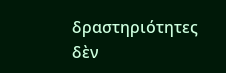δραστηριότητες δὲν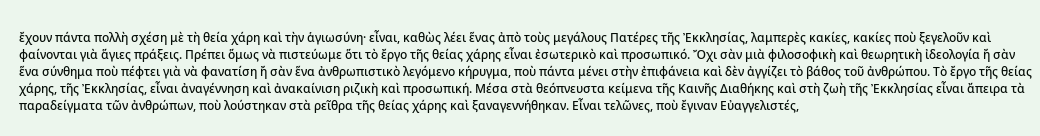ἔχουν πάντα πολλὴ σχέση μὲ τὴ θεία χάρη καὶ τὴν ἁγιωσύνη· εἶναι, καθὼς λέει ἕνας ἀπὸ τοὺς μεγάλους Πατέρες τῆς Ἐκκλησίας, λαμπερὲς κακίες, κακίες ποὺ ξεγελοῦν καὶ φαίνονται γιὰ ἅγιες πράξεις. Πρέπει ὅμως νὰ πιστεύωμε ὅτι τὸ ἔργο τῆς θείας χάρης εἶναι ἐσωτερικὸ καὶ προσωπικό. Ὄχι σὰν μιὰ φιλοσοφικὴ καὶ θεωρητικὴ ἰδεολογία ἤ σὰν ἕνα σύνθημα ποὺ πέφτει γιὰ νὰ φανατίση ἤ σὰν ἕνα ἀνθρωπιστικὸ λεγόμενο κήρυγμα, ποὺ πάντα μένει στὴν ἐπιφάνεια καὶ δὲν ἀγγίζει τὸ βάθος τοῦ ἀνθρώπου. Τὸ ἔργο τῆς θείας χάρης, τῆς Ἐκκλησίας, εἶναι ἀναγέννηση καὶ ἀνακαίνιση ριζικὴ καὶ προσωπική. Μέσα στὰ θεόπνευστα κείμενα τῆς Καινῆς Διαθήκης καὶ στὴ ζωὴ τῆς Ἐκκλησίας εἶναι ἄπειρα τὰ παραδείγματα τῶν ἀνθρώπων, ποὺ λούστηκαν στὰ ρεῖθρα τῆς θείας χάρης καὶ ξαναγεννήθηκαν. Εἶναι τελῶνες, ποὺ ἔγιναν Εὐαγγελιστές,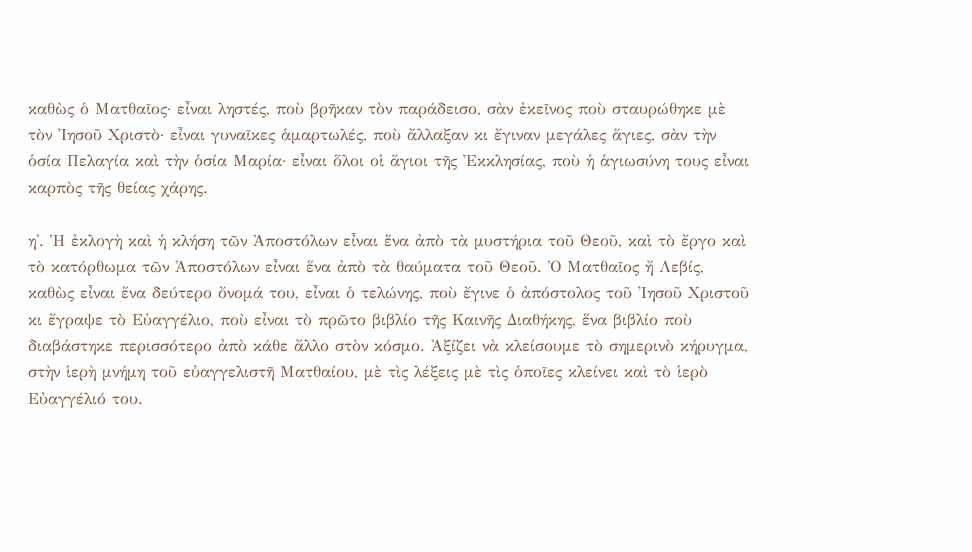καθὼς ὁ Ματθαῖος· εἶναι ληστές, ποὺ βρῆκαν τὸν παράδεισο, σὰν ἐκεῖνος ποὺ σταυρώθηκε μὲ τὸν Ἰησοῦ Χριστὸ· εἶναι γυναῖκες ἁμαρτωλές, ποὺ ἄλλαξαν κι ἔγιναν μεγάλες ἅγιες, σὰν τὴν ὁσία Πελαγία καὶ τὴν ὁσία Μαρία· εἶναι ὅλοι οἱ ἅγιοι τῆς Ἐκκλησίας, ποὺ ἡ ἁγιωσύνη τους εἶναι καρπὸς τῆς θείας χάρης.

η'. Ἡ ἐκλογὴ καὶ ἡ κλήση τῶν Ἀποστόλων εἶναι ἕνα ἀπὸ τὰ μυστήρια τοῦ Θεοῦ, καὶ τὸ ἔργο καὶ τὸ κατόρθωμα τῶν Ἀποστόλων εἶναι ἕνα ἀπὸ τὰ θαύματα τοῦ Θεοῦ. Ὁ Ματθαῖος ἤ Λεβίς, καθὼς εἶναι ἕνα δεύτερο ὄνομά του, εἶναι ὁ τελώνης, ποὺ ἔγινε ὁ ἀπόστολος τοῦ Ἰησοῦ Χριστοῦ κι ἔγραψε τὸ Εὐαγγέλιο, ποὺ εἶναι τὸ πρῶτο βιβλίο τῆς Καινῆς Διαθήκης, ἕνα βιβλίο ποὺ διαβάστηκε περισσότερο ἀπὸ κάθε ἄλλο στὸν κόσμο. Ἀξίζει νὰ κλείσουμε τὸ σημερινὸ κήρυγμα, στὴν ἱερὴ μνήμη τοῦ εὐαγγελιστῆ Ματθαίου, μὲ τὶς λέξεις μὲ τὶς ὁποῖες κλείνει καὶ τὸ ἱερὸ Εὐαγγέλιό του.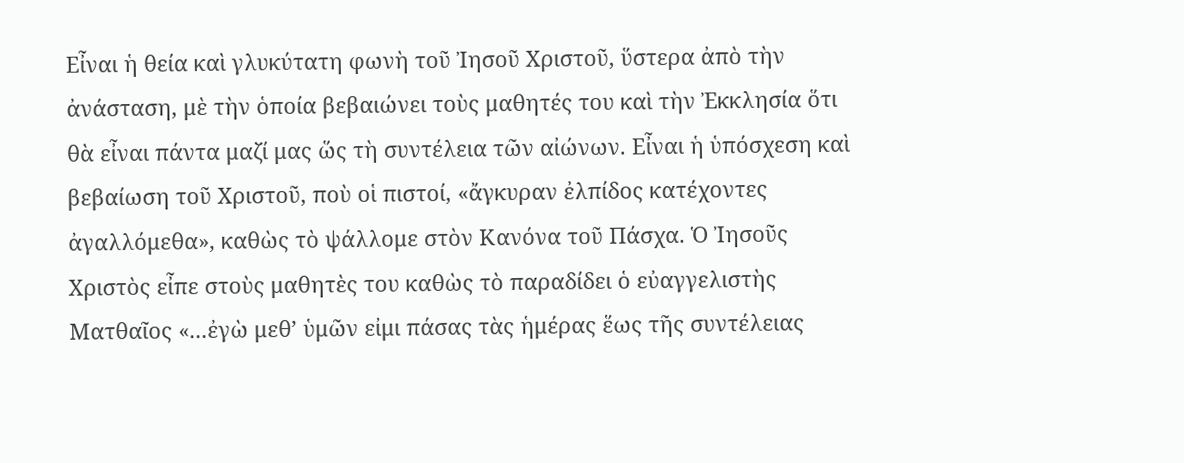Εἶναι ἡ θεία καὶ γλυκύτατη φωνὴ τοῦ Ἰησοῦ Χριστοῦ, ὕστερα ἀπὸ τὴν ἀνάσταση, μὲ τὴν ὁποία βεβαιώνει τοὺς μαθητές του καὶ τὴν Ἐκκλησία ὅτι θὰ εἶναι πάντα μαζί μας ὥς τὴ συντέλεια τῶν αἰώνων. Εἶναι ἡ ὑπόσχεση καὶ βεβαίωση τοῦ Χριστοῦ, ποὺ οἱ πιστοί, «ἄγκυραν ἐλπίδος κατέχοντες ἀγαλλόμεθα», καθὼς τὸ ψάλλομε στὸν Κανόνα τοῦ Πάσχα. Ὁ Ἰησοῦς Χριστὸς εἶπε στοὺς μαθητὲς του καθὼς τὸ παραδίδει ὁ εὐαγγελιστὴς Ματθαῖος «...ἐγὼ μεθ’ ὑμῶν εἰμι πάσας τὰς ἡμέρας ἕως τῆς συντέλειας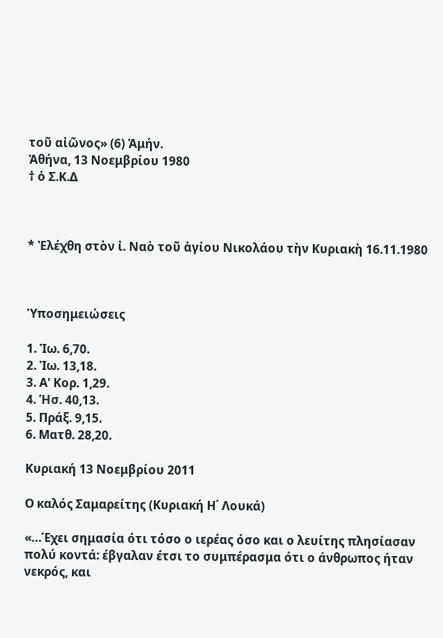τοῦ αἰῶνος» (6) Ἀμήν.
Ἀθήνα, 13 Νοεμβρίου 1980
† ὁ Σ.Κ.Δ



* Ἐλέχθη στὸν ἰ. Ναὸ τοῦ ἁγίου Νικολάου τὴν Κυριακὴ 16.11.1980



Ὑποσημειώσεις

1. Ἰω. 6,70.
2. Ἰω. 13,18.
3. Α' Κορ. 1,29.
4. Ἡσ. 40,13.
5. Πράξ. 9,15.
6. Ματθ. 28,20.

Κυριακή 13 Νοεμβρίου 2011

Ο καλός Σαμαρείτης (Κυριακή Η΄ Λουκά)

«…Έχει σημασία ότι τόσο ο ιερέας όσο και ο λευίτης πλησίασαν πολύ κοντά: έβγαλαν έτσι το συμπέρασμα ότι ο άνθρωπος ήταν νεκρός, και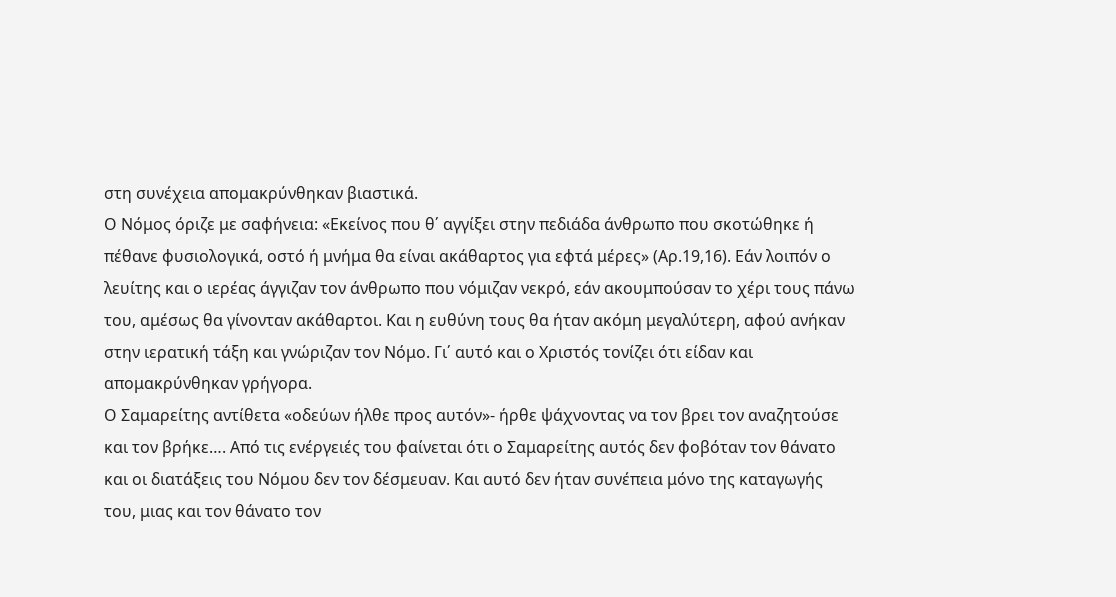στη συνέχεια απομακρύνθηκαν βιαστικά.
Ο Νόμος όριζε με σαφήνεια: «Εκείνος που θ΄ αγγίξει στην πεδιάδα άνθρωπο που σκοτώθηκε ή πέθανε φυσιολογικά, οστό ή μνήμα θα είναι ακάθαρτος για εφτά μέρες» (Αρ.19,16). Εάν λοιπόν ο λευίτης και ο ιερέας άγγιζαν τον άνθρωπο που νόμιζαν νεκρό, εάν ακουμπούσαν το χέρι τους πάνω του, αμέσως θα γίνονταν ακάθαρτοι. Και η ευθύνη τους θα ήταν ακόμη μεγαλύτερη, αφού ανήκαν στην ιερατική τάξη και γνώριζαν τον Νόμο. Γι΄ αυτό και ο Χριστός τονίζει ότι είδαν και απομακρύνθηκαν γρήγορα.
Ο Σαμαρείτης αντίθετα «οδεύων ήλθε προς αυτόν»- ήρθε ψάχνοντας να τον βρει τον αναζητούσε και τον βρήκε…. Από τις ενέργειές του φαίνεται ότι ο Σαμαρείτης αυτός δεν φοβόταν τον θάνατο και οι διατάξεις του Νόμου δεν τον δέσμευαν. Και αυτό δεν ήταν συνέπεια μόνο της καταγωγής του, μιας και τον θάνατο τον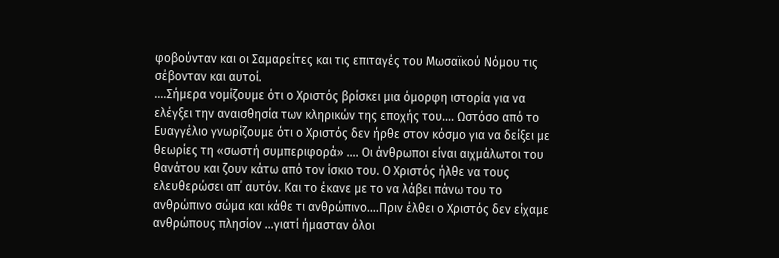φοβούνταν και οι Σαμαρείτες και τις επιταγές του Μωσαϊκού Νόμου τις σέβονταν και αυτοί.
….Σήμερα νομίζουμε ότι ο Χριστός βρίσκει μια όμορφη ιστορία για να ελέγξει την αναισθησία των κληρικών της εποχής του…. Ωστόσο από το Ευαγγέλιο γνωρίζουμε ότι ο Χριστός δεν ήρθε στον κόσμο για να δείξει με θεωρίες τη «σωστή συμπεριφορά» …. Οι άνθρωποι είναι αιχμάλωτοι του θανάτου και ζουν κάτω από τον ίσκιο του. Ο Χριστός ήλθε να τους ελευθερώσει απ΄ αυτόν. Και το έκανε με το να λάβει πάνω του το ανθρώπινο σώμα και κάθε τι ανθρώπινο….Πριν έλθει ο Χριστός δεν είχαμε ανθρώπους πλησίον …γιατί ήμασταν όλοι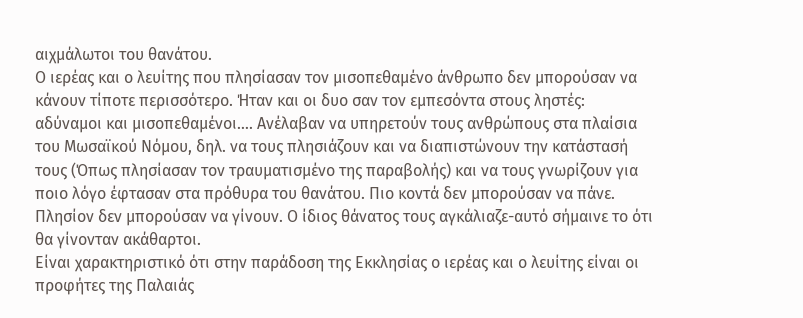αιχμάλωτοι του θανάτου.
Ο ιερέας και ο λευίτης που πλησίασαν τον μισοπεθαμένο άνθρωπο δεν μπορούσαν να κάνουν τίποτε περισσότερο. Ήταν και οι δυο σαν τον εμπεσόντα στους ληστές: αδύναμοι και μισοπεθαμένοι…. Ανέλαβαν να υπηρετούν τους ανθρώπους στα πλαίσια του Μωσαϊκού Νόμου, δηλ. να τους πλησιάζουν και να διαπιστώνουν την κατάστασή τους (Όπως πλησίασαν τον τραυματισμένο της παραβολής) και να τους γνωρίζουν για ποιο λόγο έφτασαν στα πρόθυρα του θανάτου. Πιο κοντά δεν μπορούσαν να πάνε. Πλησίον δεν μπορούσαν να γίνουν. Ο ίδιος θάνατος τους αγκάλιαζε-αυτό σήμαινε το ότι θα γίνονταν ακάθαρτοι.
Είναι χαρακτηριστικό ότι στην παράδοση της Εκκλησίας ο ιερέας και ο λευίτης είναι οι προφήτες της Παλαιάς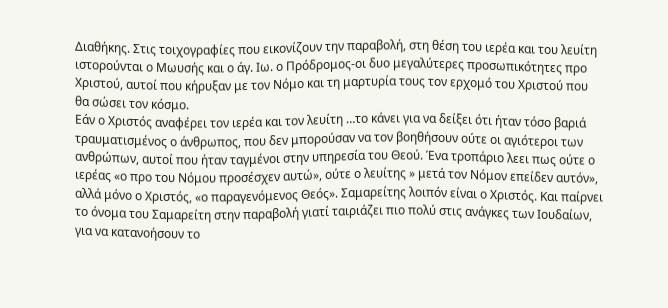Διαθήκης. Στις τοιχογραφίες που εικονίζουν την παραβολή, στη θέση του ιερέα και του λευίτη ιστορούνται ο Μωυσής και ο άγ. Ιω. ο Πρόδρομος-οι δυο μεγαλύτερες προσωπικότητες προ Χριστού, αυτοί που κήρυξαν με τον Νόμο και τη μαρτυρία τους τον ερχομό του Χριστού που θα σώσει τον κόσμο.
Εάν ο Χριστός αναφέρει τον ιερέα και τον λευίτη …το κάνει για να δείξει ότι ήταν τόσο βαριά τραυματισμένος ο άνθρωπος, που δεν μπορούσαν να τον βοηθήσουν ούτε οι αγιότεροι των ανθρώπων, αυτοί που ήταν ταγμένοι στην υπηρεσία του Θεού. Ένα τροπάριο λεει πως ούτε ο ιερέας «ο προ του Νόμου προσέσχεν αυτώ», ούτε ο λευίτης » μετά τον Νόμον επείδεν αυτόν», αλλά μόνο ο Χριστός, «ο παραγενόμενος Θεός». Σαμαρείτης λοιπόν είναι ο Χριστός. Και παίρνει το όνομα του Σαμαρείτη στην παραβολή γιατί ταιριάζει πιο πολύ στις ανάγκες των Ιουδαίων, για να κατανοήσουν το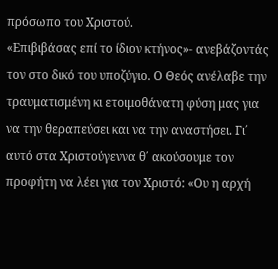πρόσωπο του Χριστού.
«Επιβιβάσας επί το ίδιον κτήνος»- ανεβάζοντάς τον στο δικό του υποζύγιο. Ο Θεός ανέλαβε την τραυματισμένη κι ετοιμοθάνατη φύση μας για να την θεραπεύσει και να την αναστήσει. Γι΄ αυτό στα Χριστούγεννα θ΄ ακούσουμε τον προφήτη να λέει για τον Χριστό: «Ου η αρχή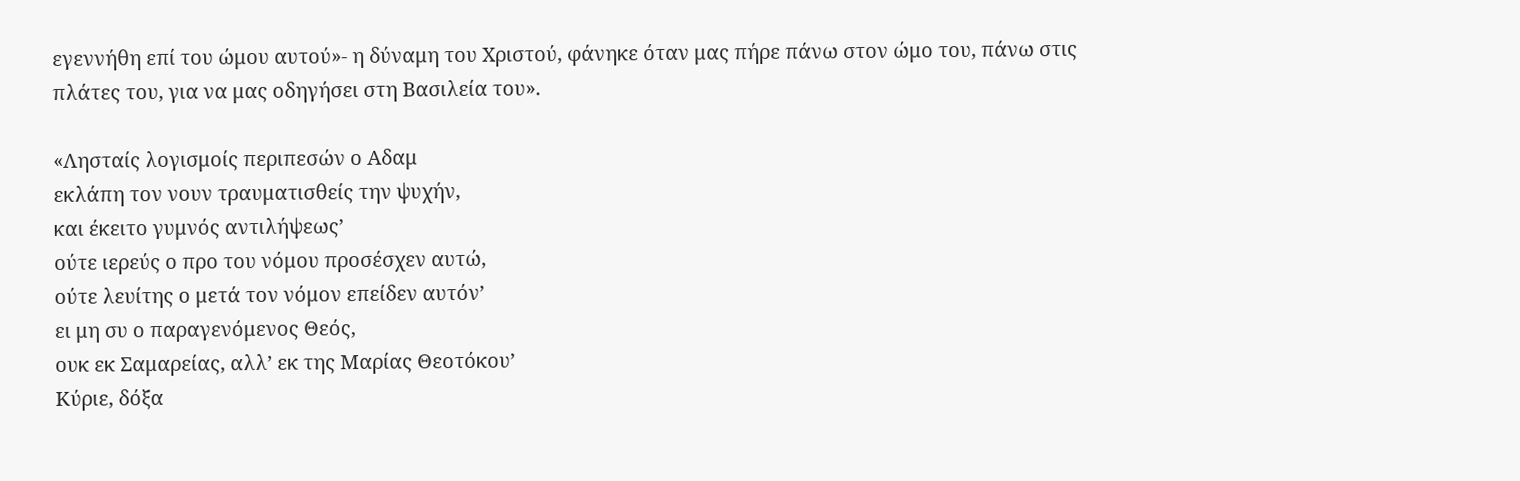εγεννήθη επί του ώμου αυτού»- η δύναμη του Χριστού, φάνηκε όταν μας πήρε πάνω στον ώμο του, πάνω στις πλάτες του, για να μας οδηγήσει στη Βασιλεία του».

«Λησταίς λογισμοίς περιπεσών ο Αδαμ
εκλάπη τον νουν τραυματισθείς την ψυχήν,
και έκειτο γυμνός αντιλήψεως’
ούτε ιερεύς ο προ του νόμου προσέσχεν αυτώ,
ούτε λευίτης ο μετά τον νόμον επείδεν αυτόν’
ει μη συ ο παραγενόμενος Θεός,
ουκ εκ Σαμαρείας, αλλ’ εκ της Μαρίας Θεοτόκου’
Κύριε, δόξα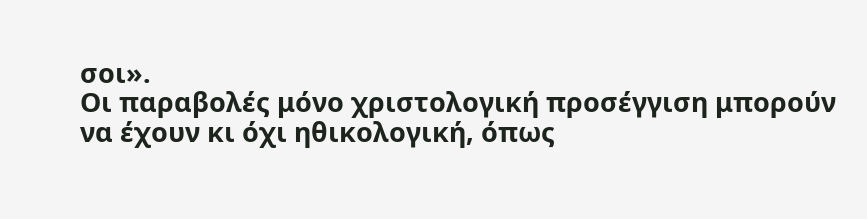σοι».
Οι παραβολές μόνο χριστολογική προσέγγιση μπορούν να έχουν κι όχι ηθικολογική, όπως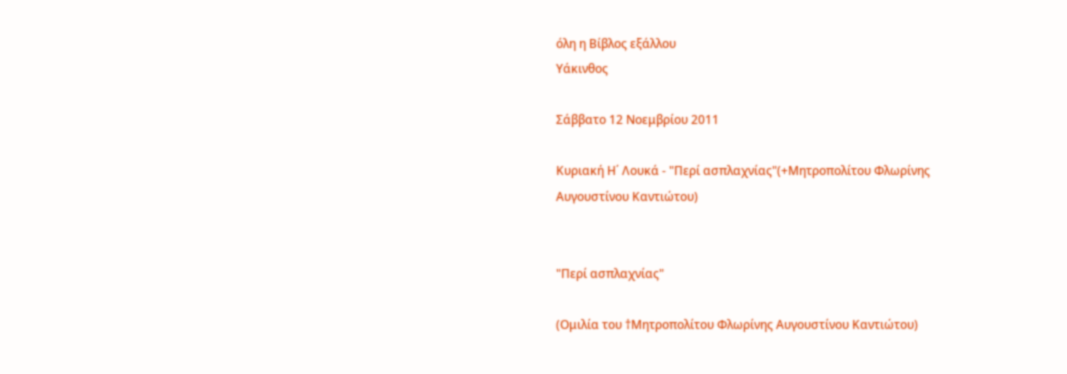όλη η Βίβλος εξάλλου
Υάκινθος

Σάββατο 12 Νοεμβρίου 2011

Κυριακή Η΄ Λουκά - "Περί ασπλαχνίας"(+Μητροπολίτου Φλωρίνης Αυγουστίνου Καντιώτου)


"Περί ασπλαχνίας"

(Ομιλία του †Μητροπολίτου Φλωρίνης Αυγουστίνου Καντιώτου)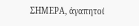ΣΗΜΕΡΑ, ἀγαπητοί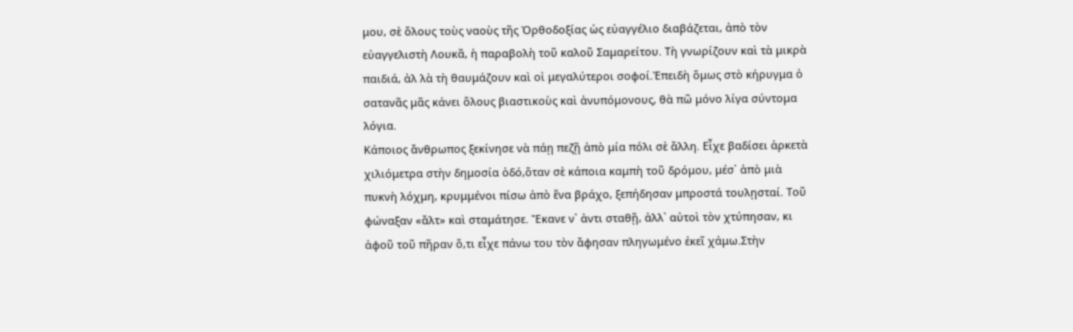μου, σὲ ὅλους τοὺς ναοὺς τῆς Ὀρθοδοξίας ὡς εὐαγγέλιο διαβάζεται, ἀπὸ τὸν εὐαγγελιστὴ Λουκᾶ, ἡ παραβολὴ τοῦ καλοῦ Σαμαρείτου. Τὴ γνωρίζουν καὶ τὰ μικρὰ παιδιά, ἀλ λὰ τὴ θαυμάζουν καὶ οἱ μεγαλύτεροι σοφοί.Ἐπειδὴ ὅμως στὸ κήρυγμα ὁ σατανᾶς μᾶς κάνει ὅλους βιαστικοὺς καὶ ἀνυπόμονους, θὰ πῶ μόνο λίγα σύντομα λόγια.
Κάποιος ἄνθρωπος ξεκίνησε νὰ πάῃ πεζῇ ἀπὸ μία πόλι σὲ ἄλλη. Εἶχε βαδίσει ἀρκετὰ χιλιόμετρα στὴν δημοσία ὁδό,ὅταν σὲ κάποια καμπὴ τοῦ δρόμου, μέσ᾽ ἀπὸ μιὰ πυκνὴ λόχμη, κρυμμένοι πίσω ἀπὸ ἕνα βράχο, ξεπήδησαν μπροστά τουλῃσταί. Τοῦ φώναξαν «ἄλτ» καὶ σταμάτησε. Ἔκανε ν᾽ ἀντι σταθῇ, ἀλλ᾽ αὐτοὶ τὸν χτύπησαν, κι ἀφοῦ τοῦ πῆραν ὅ,τι εἶχε πάνω του τὸν ἄφησαν πληγωμένο ἐκεῖ χάμω.Στὴν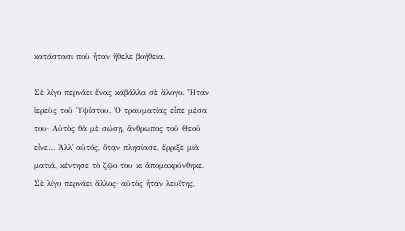κατάστασι ποὺ ἦταν ἤθελε βοήθεια.

Σὲ λίγο περνάει ἕνας καβάλλα σὲ ἄλογο. Ἦταν ἱερεὺς τοῦ Ὑψίστου. Ὁ τραυματίας εἶπε μέσα του· Αὐτὸς θὰ μὲ σώσῃ, ἄνθρωπος τοῦ Θεοῦ εἶνε… Ἀλλ᾽ αὐτός, ὅταν πλησίασε, ἔρριξε μιὰ ματιά, κέντησε τὸ ζῷο του κι ἀπομακρύνθηκε. Σὲ λίγο περνάει ἄλλος· αὐτὸς ἦταν λευΐτης,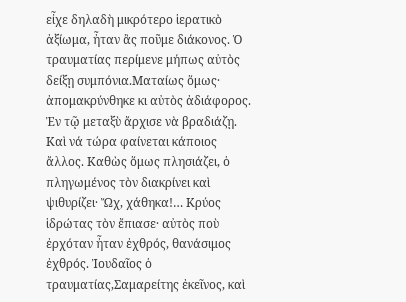εἶχε δηλαδὴ μικρότερο ἱερατικὸ ἀξίωμα, ἦταν ἂς ποῦμε διάκονος. Ὁ τραυματίας περίμενε μήπως αὐτὸς δείξῃ συμπόνια.Ματαίως ὅμως· ἀπομακρύνθηκε κι αὐτὸς ἀδιάφορος.
Ἐν τῷ μεταξὺ ἄρχισε νὰ βραδιάζῃ. Καὶ νά τώρα φαίνεται κάποιος ἄλλος. Καθὼς ὅμως πλησιάζει, ὁ πληγωμένος τὸν διακρίνει καὶ ψιθυρίζει· Ὤχ, χάθηκα!… Κρύος ἱδρώτας τὸν ἔπιασε· αὐτὸς ποὺ ἐρχόταν ἦταν ἐχθρός, θανάσιμος ἐχθρός. Ἰουδαῖος ὁ τραυματίας,Σαμαρείτης ἐκεῖνος, καὶ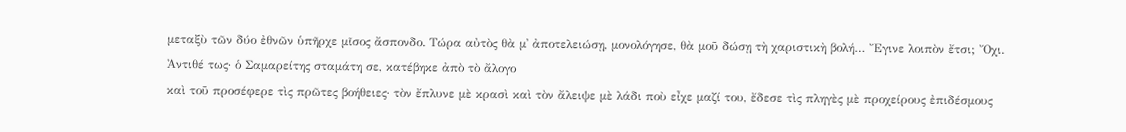μεταξὺ τῶν δύο ἐθνῶν ὑπῆρχε μῖσος ἄσπονδο. Τώρα αὐτὸς θὰ μ᾽ ἀποτελειώσῃ, μονολόγησε, θὰ μοῦ δώσῃ τὴ χαριστικὴ βολή… Ἔγινε λοιπὸν ἔτσι; Ὄχι. Ἀντιθέ τως· ὁ Σαμαρείτης σταμάτη σε, κατέβηκε ἀπὸ τὸ ἄλογο
καὶ τοῦ προσέφερε τὶς πρῶτες βοήθειες· τὸν ἔπλυνε μὲ κρασὶ καὶ τὸν ἄλειψε μὲ λάδι ποὺ εἶχε μαζί του, ἔδεσε τὶς πληγὲς μὲ προχείρους ἐπιδέσμους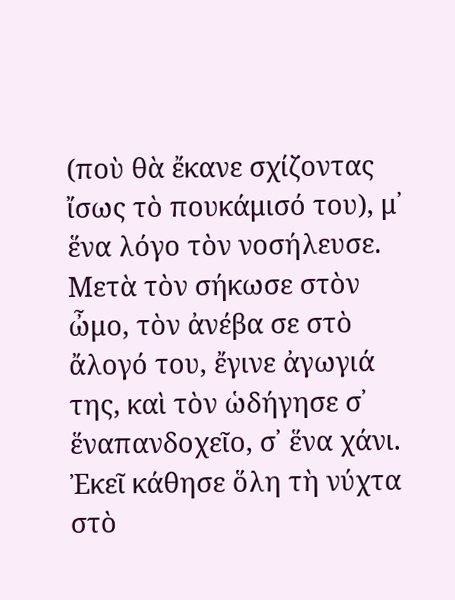(ποὺ θὰ ἔκανε σχίζοντας ἴσως τὸ πουκάμισό του), μ᾽ ἕνα λόγο τὸν νοσήλευσε.
Μετὰ τὸν σήκωσε στὸν ὦμο, τὸν ἀνέβα σε στὸ ἄλογό του, ἔγινε ἀγωγιά της, καὶ τὸν ὡδήγησε σ᾿ ἕναπανδοχεῖο, σ᾿ ἕνα χάνι. Ἐκεῖ κάθησε ὅλη τὴ νύχτα στὸ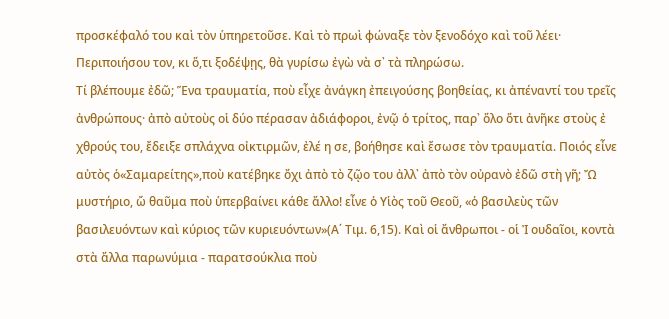προσκέφαλό του καὶ τὸν ὑπηρετοῦσε. Καὶ τὸ πρωὶ φώναξε τὸν ξενοδόχο καὶ τοῦ λέει· Περιποιήσου τον, κι ὅ,τι ξοδέψῃς, θὰ γυρίσω ἐγὼ νὰ σ᾽ τὰ πληρώσω.
Τί βλέπουμε ἐδῶ; Ἕνα τραυματία, ποὺ εἶχε ἀνάγκη ἐπειγούσης βοηθείας, κι ἀπέναντί του τρεῖς ἀνθρώπους· ἀπὸ αὐτοὺς οἱ δύο πέρασαν ἀδιάφοροι, ἐνῷ ὁ τρίτος, παρ᾽ ὅλο ὅτι ἀνῆκε στοὺς ἐ χθρούς του, ἔδειξε σπλάχνα οἰκτιρμῶν, ἐλέ η σε, βοήθησε καὶ ἔσωσε τὸν τραυματία. Ποιός εἶνε αὐτὸς ὁ«Σαμαρείτης»,ποὺ κατέβηκε ὄχι ἀπὸ τὸ ζῷο του ἀλλ᾽ ἀπὸ τὸν οὐρανὸ ἐδῶ στὴ γῆ; Ὤ μυστήριο, ὤ θαῦμα ποὺ ὑπερβαίνει κάθε ἄλλο! εἶνε ὁ Υἱὸς τοῦ Θεοῦ, «ὁ βασιλεὺς τῶν βασιλευόντων καὶ κύριος τῶν κυριευόντων»(Α΄ Τιμ. 6,15). Καὶ οἱ ἄνθρωποι - οἱ Ἰ ουδαῖοι, κοντὰ στὰ ἄλλα παρωνύμια - παρατσούκλια ποὺ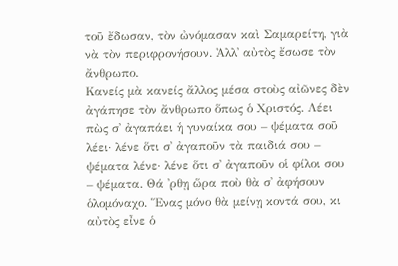τοῦ ἔδωσαν, τὸν ὠνόμασαν καὶ Σαμαρείτη, γιὰ νὰ τὸν περιφρονήσουν. Ἀλλ᾽ αὐτὸς ἔσωσε τὸν ἄνθρωπο.
Κανείς μὰ κανείς ἄλλος μέσα στοὺς αἰῶνες δὲν ἀγάπησε τὸν ἄνθρωπο ὅπως ὁ Χριστός. Λέει πὼς σ᾿ ἀγαπάει ἡ γυναίκα σου – ψέματα σοῦ λέει· λένε ὅτι σ᾿ ἀγαποῦν τὰ παιδιά σου – ψέματα λένε· λένε ὅτι σ᾿ ἀγαποῦν οἱ φίλοι σου – ψέματα. Θά ᾿ρθῃ ὥρα ποὺ θὰ σ᾿ ἀφήσουν ὁλομόναχο. Ἕνας μόνο θὰ μείνῃ κοντά σου, κι αὐτὸς εἶνε ὁ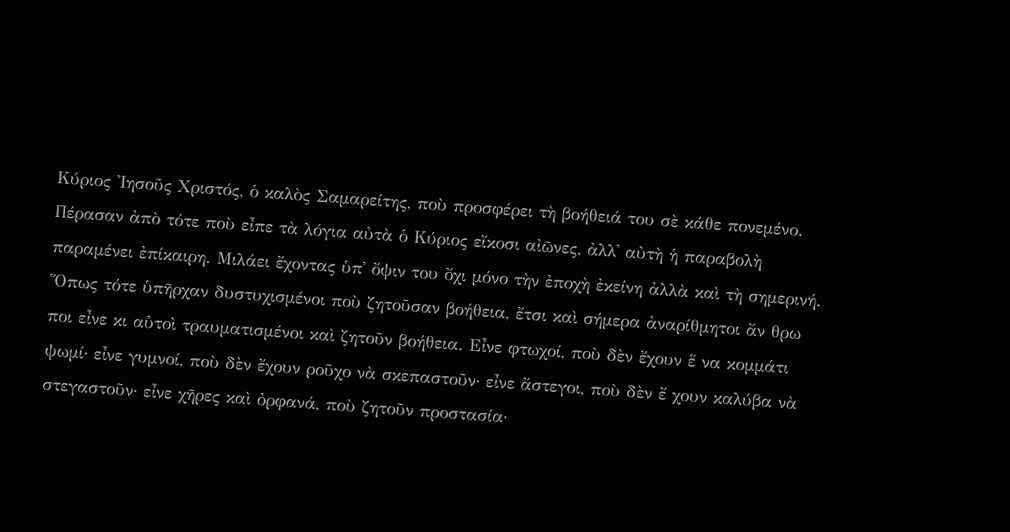Κύριος Ἰησοῦς Χριστός, ὁ καλὸς Σαμαρείτης, ποὺ προσφέρει τὴ βοήθειά του σὲ κάθε πονεμένο.
Πέρασαν ἀπὸ τότε ποὺ εἶπε τὰ λόγια αὐτὰ ὁ Κύριος εἴκοσι αἰῶνες, ἀλλ᾽ αὐτὴ ἡ παραβολὴ παραμένει ἐπίκαιρη. Μιλάει ἔχοντας ὑπ᾽ ὄψιν του ὄχι μόνο τὴν ἐποχὴ ἐκείνη ἀλλὰ καὶ τὴ σημερινή. Ὅπως τότε ὑπῆρχαν δυστυχισμένοι ποὺ ζητοῦσαν βοήθεια, ἔτσι καὶ σήμερα ἀναρίθμητοι ἄν θρω ποι εἶνε κι αὐτοὶ τραυματισμένοι καὶ ζητοῦν βοήθεια. Εἶνε φτωχοί, ποὺ δὲν ἔχουν ἕ να κομμάτι ψωμί· εἶνε γυμνοί, ποὺ δὲν ἔχουν ροῦχο νὰ σκεπαστοῦν· εἶνε ἄστεγοι, ποὺ δὲν ἔ χουν καλύβα νὰ στεγαστοῦν· εἶνε χῆρες καὶ ὀρφανά, ποὺ ζητοῦν προστασία·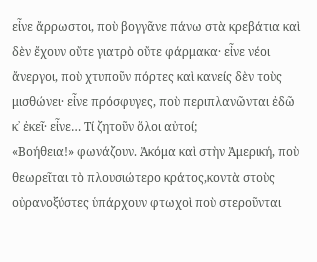εἶνε ἄρρωστοι, ποὺ βογγᾶνε πάνω στὰ κρεβάτια καὶ δὲν ἔχουν οὔτε γιατρὸ οὔτε φάρμακα· εἶνε νέοι ἄνεργοι, ποὺ χτυποῦν πόρτες καὶ κανείς δὲν τοὺς μισθώνει· εἶνε πρόσφυγες, ποὺ περιπλανῶνται ἐδῶ κ᾽ ἐκεῖ· εἶνε… Τί ζητοῦν ὅλοι αὐτοί;
«Βοήθεια!» φωνάζουν. Ἀκόμα καὶ στὴν Ἀμερική, ποὺ θεωρεῖται τὸ πλουσιώτερο κράτος,κοντὰ στοὺς οὐρανοξύστες ὑπάρχουν φτωχοὶ ποὺ στεροῦνται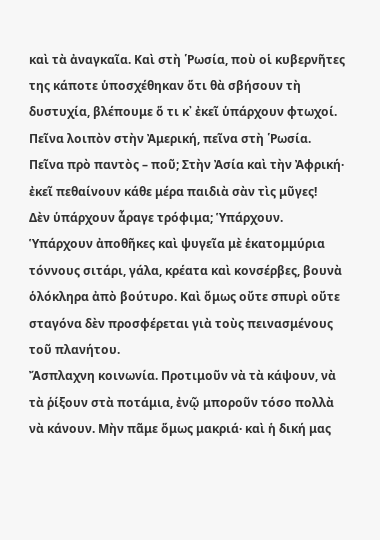καὶ τὰ ἀναγκαῖα. Καὶ στὴ ῾Ρωσία, ποὺ οἱ κυβερνῆτες της κάποτε ὑποσχέθηκαν ὅτι θὰ σβήσουν τὴ δυστυχία, βλέπουμε ὅ τι κ᾽ ἐκεῖ ὑπάρχουν φτωχοί. Πεῖνα λοιπὸν στὴν Ἀμερική, πεῖνα στὴ ῾Ρωσία. Πεῖνα πρὸ παντὸς – ποῦ; Στὴν Ἀσία καὶ τὴν Ἀφρική· ἐκεῖ πεθαίνουν κάθε μέρα παιδιὰ σὰν τὶς μῦγες!
Δὲν ὑπάρχουν ἆραγε τρόφιμα; Ὑπάρχουν. Ὑπάρχουν ἀποθῆκες καὶ ψυγεῖα μὲ ἑκατομμύρια τόννους σιτάρι, γάλα, κρέατα καὶ κονσέρβες, βουνὰ ὁλόκληρα ἀπὸ βούτυρο. Καὶ ὅμως οὔτε σπυρὶ οὔτε σταγόνα δὲν προσφέρεται γιὰ τοὺς πεινασμένους τοῦ πλανήτου.
Ἄσπλαχνη κοινωνία. Προτιμοῦν νὰ τὰ κάψουν, νὰ τὰ ῥίξουν στὰ ποτάμια, ἐνῷ μποροῦν τόσο πολλὰ νὰ κάνουν. Μὴν πᾶμε ὅμως μακριά· καὶ ἡ δική μας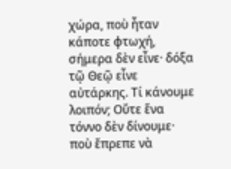χώρα, ποὺ ἦταν κάποτε φτωχή, σήμερα δὲν εἶνε· δόξα τῷ Θεῷ εἶνε αὐτάρκης. Τί κάνουμε λοιπόν; Οὔτε ἕνα τόννο δὲν δίνουμε· ποὺ ἔπρεπε νὰ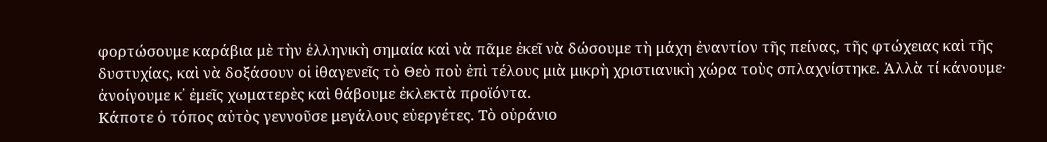φορτώσουμε καράβια μὲ τὴν ἑλληνικὴ σημαία καὶ νὰ πᾶμε ἐκεῖ νὰ δώσουμε τὴ μάχη ἐναντίον τῆς πείνας, τῆς φτώχειας καὶ τῆς δυστυχίας, καὶ νὰ δοξάσουν οἱ ἰθαγενεῖς τὸ Θεὸ ποὺ ἐπὶ τέλους μιὰ μικρὴ χριστιανικὴ χώρα τοὺς σπλαχνίστηκε. Ἀλλὰ τί κάνουμε· ἀνοίγουμε κ᾽ ἐμεῖς χωματερὲς καὶ θάβουμε ἐκλεκτὰ προϊόντα.
Κάποτε ὁ τόπος αὐτὸς γεννοῦσε μεγάλους εὐεργέτες. Τὸ οὐράνιο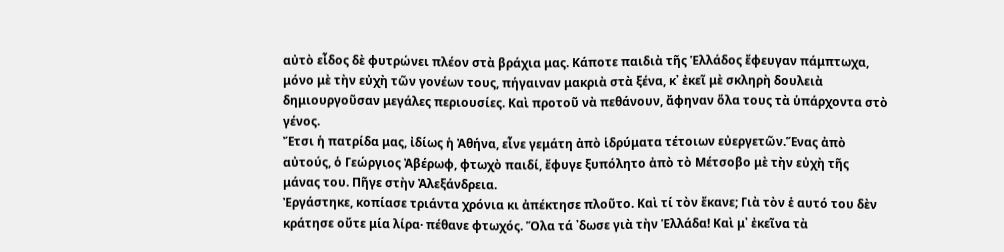αὐτὸ εἶδος δὲ φυτρώνει πλέον στὰ βράχια μας. Κάποτε παιδιὰ τῆς Ἑλλάδος ἔφευγαν πάμπτωχα, μόνο μὲ τὴν εὐχὴ τῶν γονέων τους, πήγαιναν μακριὰ στὰ ξένα, κ᾽ ἐκεῖ μὲ σκληρὴ δουλειὰ δημιουργοῦσαν μεγάλες περιουσίες. Καὶ προτοῦ νὰ πεθάνουν, ἄφηναν ὅλα τους τὰ ὑπάρχοντα στὸ γένος.
Ἔτσι ἡ πατρίδα μας, ἰδίως ἡ Ἀθήνα, εἶνε γεμάτη ἀπὸ ἱδρύματα τέτοιων εὐεργετῶν.Ἕνας ἀπὸ αὐτούς, ὁ Γεώργιος Ἀβέρωφ, φτωχὸ παιδί, ἔφυγε ξυπόλητο ἀπὸ τὸ Μέτσοβο μὲ τὴν εὐχὴ τῆς μάνας του. Πῆγε στὴν Ἀλεξάνδρεια.
Ἐργάστηκε, κοπίασε τριάντα χρόνια κι ἀπέκτησε πλοῦτο. Καὶ τί τὸν ἔκανε; Γιὰ τὸν ἑ αυτό του δὲν κράτησε οὔτε μία λίρα· πέθανε φτωχός. Ὅλα τά ᾽δωσε γιὰ τὴν Ἑλλάδα! Καὶ μ᾽ ἐκεῖνα τὰ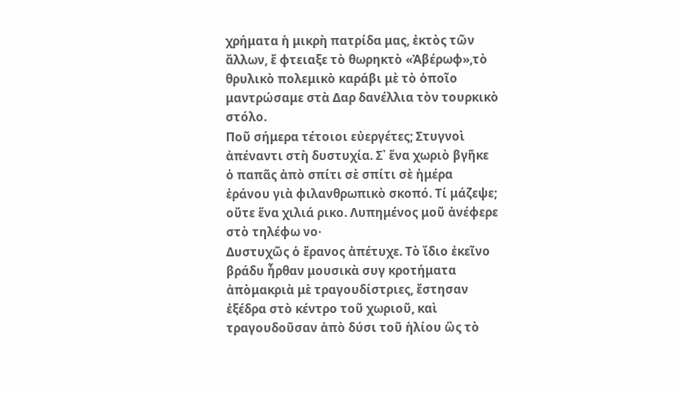χρήματα ἡ μικρὴ πατρίδα μας, ἐκτὸς τῶν ἄλλων, ἔ φτειαξε τὸ θωρηκτὸ «Ἀβέρωφ»,τὸ θρυλικὸ πολεμικὸ καράβι μὲ τὸ ὁποῖο μαντρώσαμε στὰ Δαρ δανέλλια τὸν τουρκικὸ στόλο.
Ποῦ σήμερα τέτοιοι εὐεργέτες; Στυγνοὶ ἀπέναντι στὴ δυστυχία. Σ᾿ ἕνα χωριὸ βγῆκε ὁ παπᾶς ἀπὸ σπίτι σὲ σπίτι σὲ ἡμέρα ἐράνου γιὰ φιλανθρωπικὸ σκοπό. Τί μάζεψε; οὔτε ἕνα χιλιά ρικο. Λυπημένος μοῦ ἀνέφερε στὸ τηλέφω νο·
Δυστυχῶς ὁ ἔρανος ἀπέτυχε. Τὸ ἴδιο ἐκεῖνο βράδυ ἦρθαν μουσικὰ συγ κροτήματα ἀπὸμακριὰ μὲ τραγουδίστριες, ἔστησαν ἐξέδρα στὸ κέντρο τοῦ χωριοῦ, καὶ τραγουδοῦσαν ἀπὸ δύσι τοῦ ἡλίου ὣς τὸ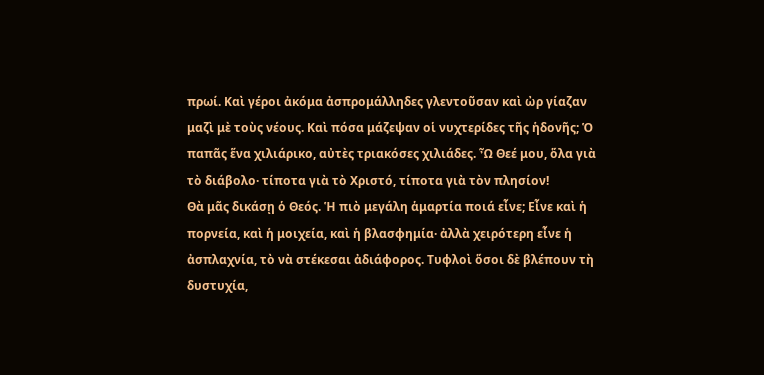πρωί. Καὶ γέροι ἀκόμα ἀσπρομάλληδες γλεντοῦσαν καὶ ὠρ γίαζαν μαζὶ μὲ τοὺς νέους. Καὶ πόσα μάζεψαν οἱ νυχτερίδες τῆς ἡδονῆς; Ὁ παπᾶς ἕνα χιλιάρικο, αὐτὲς τριακόσες χιλιάδες. Ὦ Θεέ μου, ὅλα γιὰ τὸ διάβολο· τίποτα γιὰ τὸ Χριστό, τίποτα γιὰ τὸν πλησίον!
Θὰ μᾶς δικάσῃ ὁ Θεός. Ἡ πιὸ μεγάλη ἁμαρτία ποιά εἶνε; Εἶνε καὶ ἡ πορνεία, καὶ ἡ μοιχεία, καὶ ἡ βλασφημία· ἀλλὰ χειρότερη εἶνε ἡ ἀσπλαχνία, τὸ νὰ στέκεσαι ἀδιάφορος. Τυφλοὶ ὅσοι δὲ βλέπουν τὴ δυστυχία,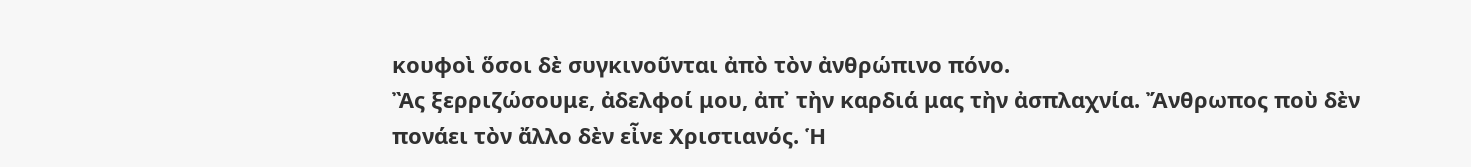κουφοὶ ὅσοι δὲ συγκινοῦνται ἀπὸ τὸν ἀνθρώπινο πόνο.
Ἂς ξερριζώσουμε, ἀδελφοί μου, ἀπ᾽ τὴν καρδιά μας τὴν ἀσπλαχνία. Ἄνθρωπος ποὺ δὲν πονάει τὸν ἄλλο δὲν εἶνε Χριστιανός. Ἡ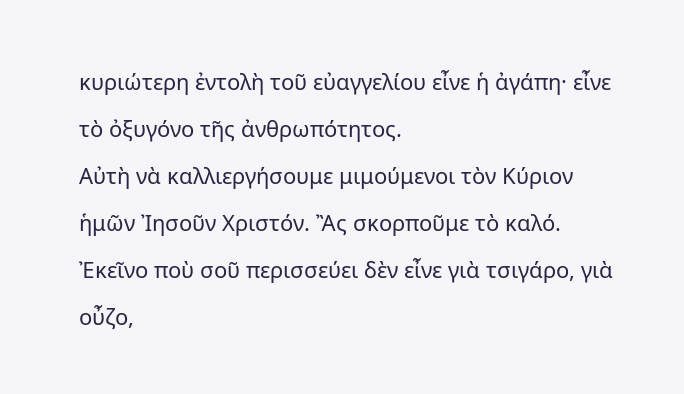κυριώτερη ἐντολὴ τοῦ εὐαγγελίου εἶνε ἡ ἀγάπη· εἶνε τὸ ὀξυγόνο τῆς ἀνθρωπότητος.
Αὐτὴ νὰ καλλιεργήσουμε μιμούμενοι τὸν Κύριον ἡμῶν Ἰησοῦν Χριστόν. Ἂς σκορποῦμε τὸ καλό. Ἐκεῖνο ποὺ σοῦ περισσεύει δὲν εἶνε γιὰ τσιγάρο, γιὰ οὖζο,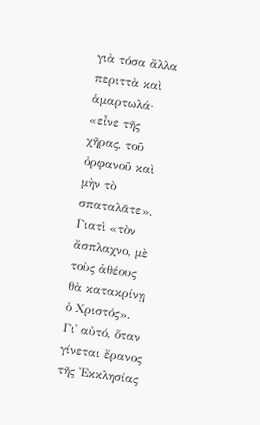γιὰ τόσα ἄλλα περιττὰ καὶ ἁμαρτωλά· «εἶνε τῆς χῆρας, τοῦ ὀρφανοῦ καὶ μὴν τὸ σπαταλᾶτε». Γιατὶ «τὸν ἄσπλαχνο, μὲ τοὺς ἀθέους θὰ κατακρίνῃ ὁ Χριστός».
Γι᾽ αὐτό, ὅταν γίνεται ἔρανος τῆς Ἐκκλησίας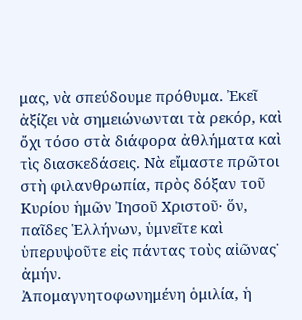μας, νὰ σπεύδουμε πρόθυμα. Ἐκεῖ ἀξίζει νὰ σημειώνωνται τὰ ρεκόρ, καὶ ὄχι τόσο στὰ διάφορα ἀθλήματα καὶ τὶς διασκεδάσεις. Νὰ εἴμαστε πρῶτοι στὴ φιλανθρωπία, πρὸς δόξαν τοῦ Κυρίου ἡμῶν Ἰησοῦ Χριστοῦ· ὅν, παῖδες Ἑλλήνων, ὑμνεῖτε καὶ ὑπερυψοῦτε εἰς πάντας τοὺς αἰῶνας˙ ἀμήν.
Ἀπομαγνητοφωνημένη ὁμιλία, ἡ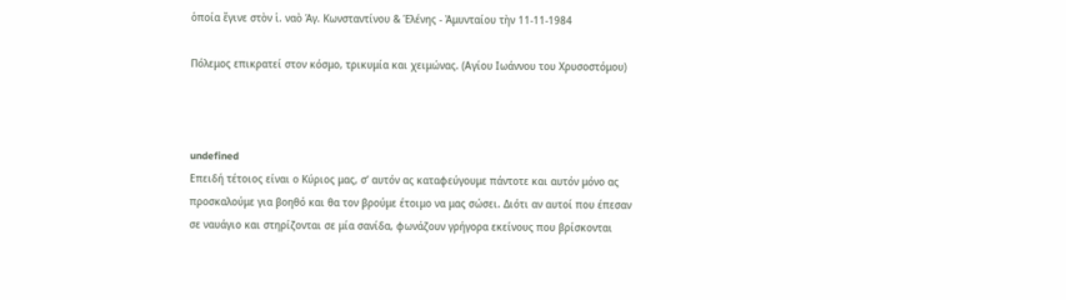ὁποία ἔγινε στὸν ἱ. ναὸ Ἁγ. Κωνσταντίνου & Ἑλένης - Ἀμυνταίου τὴν 11-11-1984

Πόλεμος επικρατεί στον κόσμο, τρικυμία και χειμώνας. (Αγίου Ιωάννου του Χρυσοστόμου)



undefined
Επειδή τέτοιος είναι ο Κύριος μας, σ’ αυτόν ας καταφεύγουμε πάντοτε και αυτόν μόνο ας προσκαλούμε για βοηθό και θα τον βρούμε έτοιμο να μας σώσει. Διότι αν αυτοί που έπεσαν σε ναυάγιο και στηρίζονται σε μία σανίδα, φωνάζουν γρήγορα εκείνους που βρίσκονται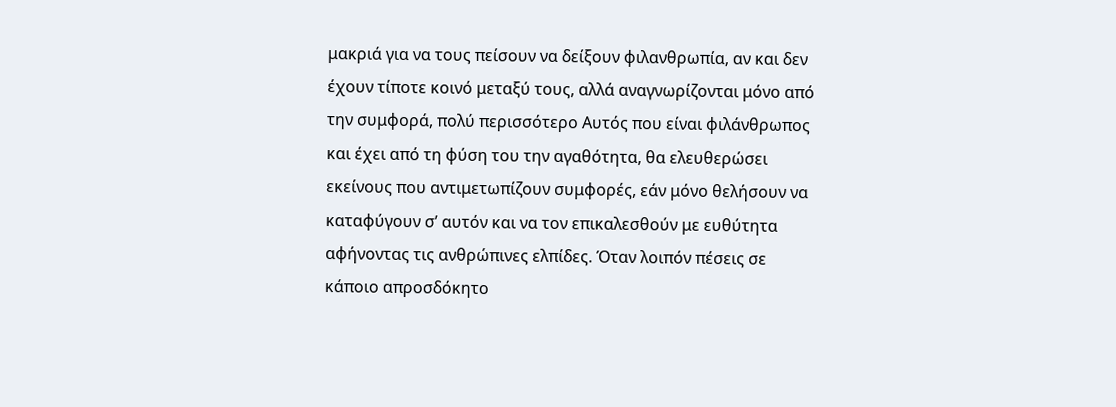μακριά για να τους πείσουν να δείξουν φιλανθρωπία, αν και δεν έχουν τίποτε κοινό μεταξύ τους, αλλά αναγνωρίζονται μόνο από την συμφορά, πολύ περισσότερο Αυτός που είναι φιλάνθρωπος και έχει από τη φύση του την αγαθότητα, θα ελευθερώσει εκείνους που αντιμετωπίζουν συμφορές, εάν μόνο θελήσουν να καταφύγουν σ’ αυτόν και να τον επικαλεσθούν με ευθύτητα αφήνοντας τις ανθρώπινες ελπίδες. Όταν λοιπόν πέσεις σε κάποιο απροσδόκητο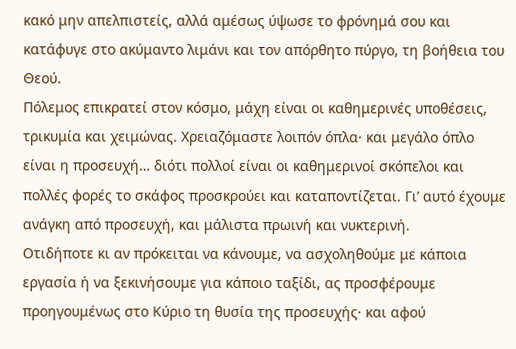κακό μην απελπιστείς, αλλά αμέσως ύψωσε το φρόνημά σου και κατάφυγε στο ακύμαντο λιμάνι και τον απόρθητο πύργο, τη βοήθεια του Θεού.
Πόλεμος επικρατεί στον κόσμο, μάχη είναι οι καθημερινές υποθέσεις, τρικυμία και χειμώνας. Χρειαζόμαστε λοιπόν όπλα· και μεγάλο όπλο είναι η προσευχή… διότι πολλοί είναι οι καθημερινοί σκόπελοι και πολλές φορές το σκάφος προσκρούει και καταποντίζεται. Γι’ αυτό έχουμε ανάγκη από προσευχή, και μάλιστα πρωινή και νυκτερινή.
Οτιδήποτε κι αν πρόκειται να κάνουμε, να ασχοληθούμε με κάποια εργασία ή να ξεκινήσουμε για κάποιο ταξίδι, ας προσφέρουμε προηγουμένως στο Κύριο τη θυσία της προσευχής· και αφού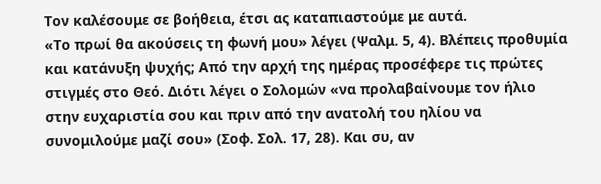Τον καλέσουμε σε βοήθεια, έτσι ας καταπιαστούμε με αυτά.
«Το πρωί θα ακούσεις τη φωνή μου» λέγει (Ψαλμ. 5, 4). Βλέπεις προθυμία και κατάνυξη ψυχής; Από την αρχή της ημέρας προσέφερε τις πρώτες στιγμές στο Θεό. Διότι λέγει ο Σολομών «να προλαβαίνουμε τον ήλιο στην ευχαριστία σου και πριν από την ανατολή του ηλίου να συνομιλούμε μαζί σου» (Σοφ. Σολ. 17, 28). Και συ, αν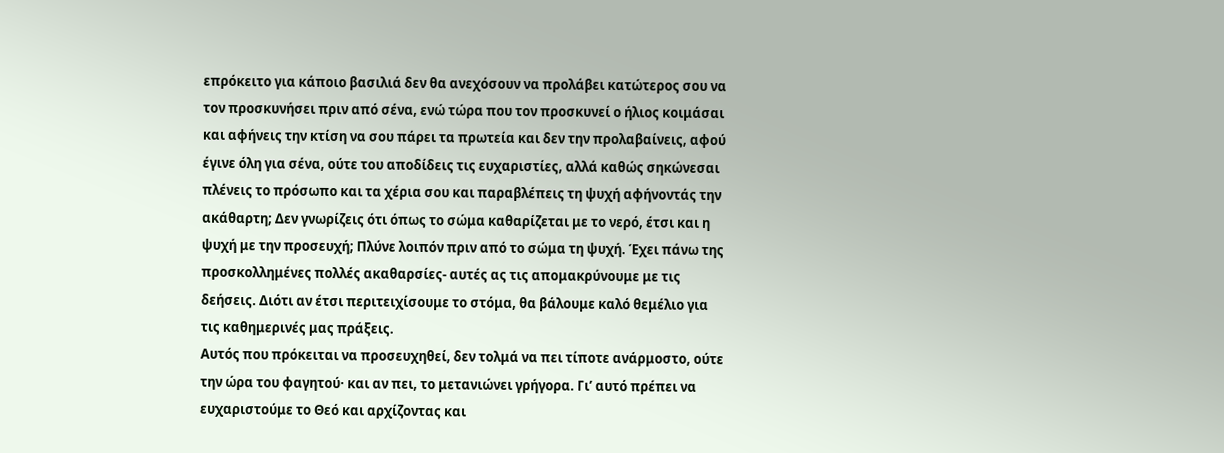επρόκειτο για κάποιο βασιλιά δεν θα ανεχόσουν να προλάβει κατώτερος σου να τον προσκυνήσει πριν από σένα, ενώ τώρα που τον προσκυνεί ο ήλιος κοιμάσαι και αφήνεις την κτίση να σου πάρει τα πρωτεία και δεν την προλαβαίνεις, αφού έγινε όλη για σένα, ούτε του αποδίδεις τις ευχαριστίες, αλλά καθώς σηκώνεσαι πλένεις το πρόσωπο και τα χέρια σου και παραβλέπεις τη ψυχή αφήνοντάς την ακάθαρτη; Δεν γνωρίζεις ότι όπως το σώμα καθαρίζεται με το νερό, έτσι και η ψυχή με την προσευχή; Πλύνε λοιπόν πριν από το σώμα τη ψυχή. Έχει πάνω της προσκολλημένες πολλές ακαθαρσίες- αυτές ας τις απομακρύνουμε με τις δεήσεις. Διότι αν έτσι περιτειχίσουμε το στόμα, θα βάλουμε καλό θεμέλιο για τις καθημερινές μας πράξεις.
Αυτός που πρόκειται να προσευχηθεί, δεν τολμά να πει τίποτε ανάρμοστο, ούτε την ώρα του φαγητού· και αν πει, το μετανιώνει γρήγορα. Γι’ αυτό πρέπει να ευχαριστούμε το Θεό και αρχίζοντας και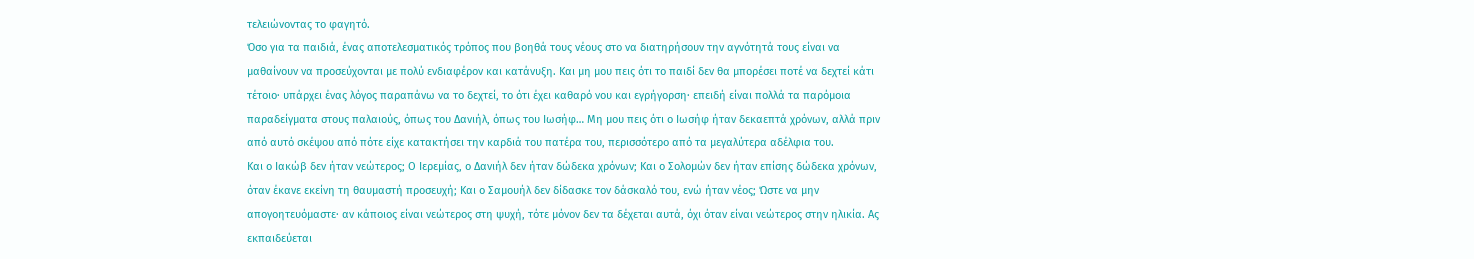τελειώνοντας το φαγητό.
Όσο για τα παιδιά, ένας αποτελεσματικός τρόπος που βοηθά τους νέους στο να διατηρήσουν την αγνότητά τους είναι να μαθαίνουν να προσεύχονται με πολύ ενδιαφέρον και κατάνυξη. Και μη μου πεις ότι το παιδί δεν θα μπορέσει ποτέ να δεχτεί κάτι τέτοιο· υπάρχει ένας λόγος παραπάνω να το δεχτεί, το ότι έχει καθαρό νου και εγρήγορση· επειδή είναι πολλά τα παρόμοια παραδείγματα στους παλαιούς, όπως του Δανιήλ, όπως του Ιωσήφ… Μη μου πεις ότι ο Ιωσήφ ήταν δεκαεπτά χρόνων, αλλά πριν από αυτό σκέψου από πότε είχε κατακτήσει την καρδιά του πατέρα του, περισσότερο από τα μεγαλύτερα αδέλφια του.
Και ο Ιακώβ δεν ήταν νεώτερος; Ο Ιερεμίας, ο Δανιήλ δεν ήταν δώδεκα χρόνων; Και ο Σολομών δεν ήταν επίσης δώδεκα χρόνων, όταν έκανε εκείνη τη θαυμαστή προσευχή; Και ο Σαμουήλ δεν δίδασκε τον δάσκαλό του, ενώ ήταν νέος; Ώστε να μην απογοητευόμαστε· αν κάποιος είναι νεώτερος στη ψυχή, τότε μόνον δεν τα δέχεται αυτά, όχι όταν είναι νεώτερος στην ηλικία. Ας εκπαιδεύεται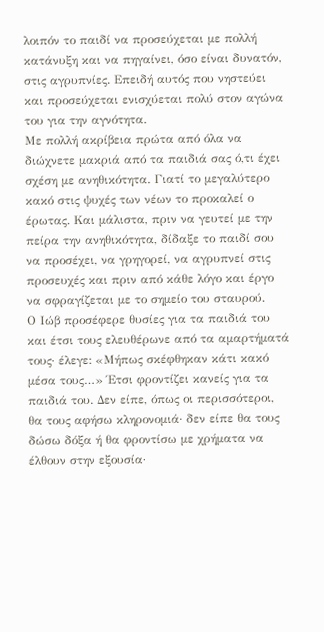λοιπόν το παιδί να προσεύχεται με πολλή κατάνυξη και να πηγαίνει, όσο είναι δυνατόν, στις αγρυπνίες. Επειδή αυτός που νηστεύει και προσεύχεται ενισχύεται πολύ στον αγώνα του για την αγνότητα.
Με πολλή ακρίβεια πρώτα από όλα να διώχνετε μακριά από τα παιδιά σας ό,τι έχει σχέση με ανηθικότητα. Γιατί το μεγαλύτερο κακό στις ψυχές των νέων το προκαλεί ο έρωτας. Και μάλιστα, πριν να γευτεί με την πείρα την ανηθικότητα, δίδαξε το παιδί σου να προσέχει, να γρηγορεί, να αγρυπνεί στις προσευχές και πριν από κάθε λόγο και έργο να σφραγίζεται με το σημείο του σταυρού.
Ο Ιώβ προσέφερε θυσίες για τα παιδιά του και έτσι τους ελευθέρωνε από τα αμαρτήματά τους· έλεγε: «Μήπως σκέφθηκαν κάτι κακό μέσα τους…» Έτσι φροντίζει κανείς για τα παιδιά του. Δεν είπε, όπως οι περισσότεροι, θα τους αφήσω κληρονομιά· δεν είπε θα τους δώσω δόξα ή θα φροντίσω με χρήματα να έλθουν στην εξουσία·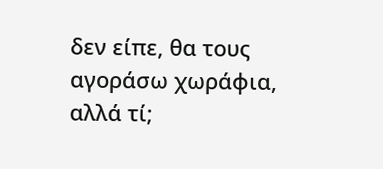δεν είπε, θα τους αγοράσω χωράφια, αλλά τί;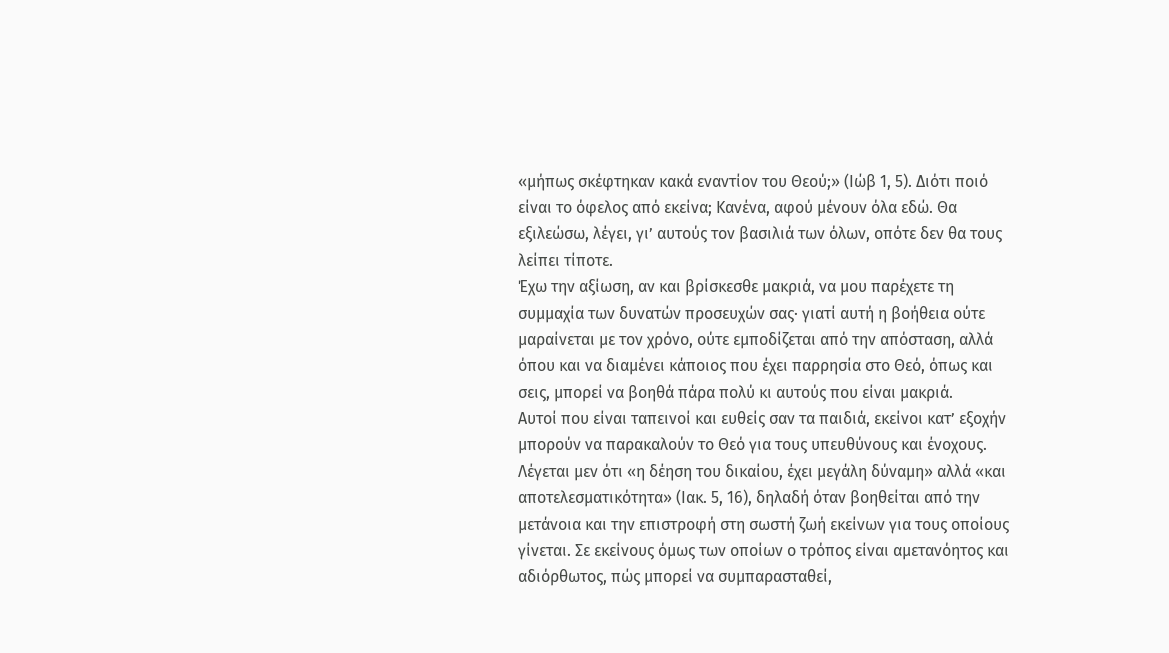«μήπως σκέφτηκαν κακά εναντίον του Θεού;» (Ιώβ 1, 5). Διότι ποιό είναι το όφελος από εκείνα; Κανένα, αφού μένουν όλα εδώ. Θα εξιλεώσω, λέγει, γι’ αυτούς τον βασιλιά των όλων, οπότε δεν θα τους λείπει τίποτε.
Έχω την αξίωση, αν και βρίσκεσθε μακριά, να μου παρέχετε τη συμμαχία των δυνατών προσευχών σας· γιατί αυτή η βοήθεια ούτε μαραίνεται με τον χρόνο, ούτε εμποδίζεται από την απόσταση, αλλά όπου και να διαμένει κάποιος που έχει παρρησία στο Θεό, όπως και σεις, μπορεί να βοηθά πάρα πολύ κι αυτούς που είναι μακριά.
Αυτοί που είναι ταπεινοί και ευθείς σαν τα παιδιά, εκείνοι κατ’ εξοχήν μπορούν να παρακαλούν το Θεό για τους υπευθύνους και ένοχους.
Λέγεται μεν ότι «η δέηση του δικαίου, έχει μεγάλη δύναμη» αλλά «και αποτελεσματικότητα» (Ιακ. 5, 16), δηλαδή όταν βοηθείται από την μετάνοια και την επιστροφή στη σωστή ζωή εκείνων για τους οποίους γίνεται. Σε εκείνους όμως των οποίων ο τρόπος είναι αμετανόητος και αδιόρθωτος, πώς μπορεί να συμπαρασταθεί,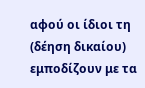αφού οι ίδιοι τη (δέηση δικαίου) εμποδίζουν με τα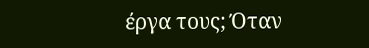έργα τους; Όταν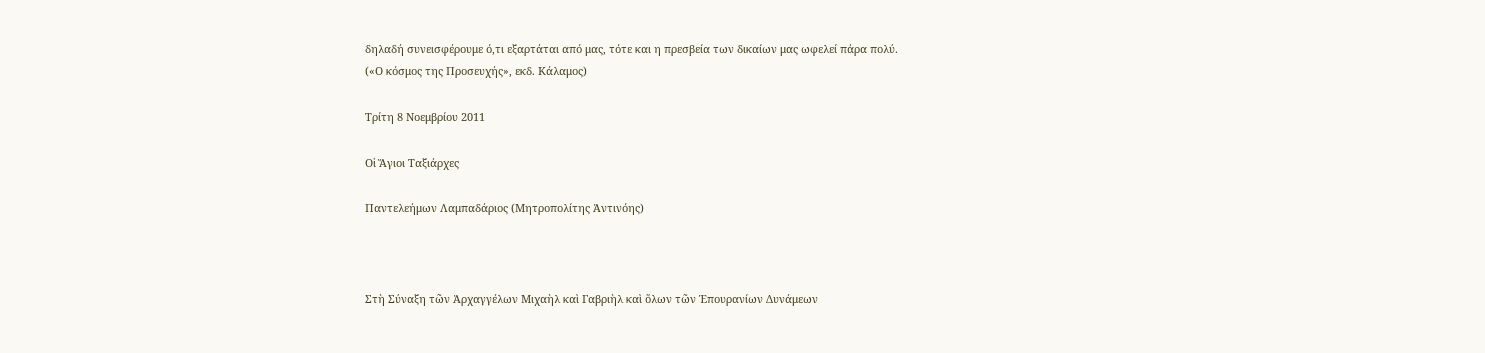δηλαδή συνεισφέρουμε ό,τι εξαρτάται από μας, τότε και η πρεσβεία των δικαίων μας ωφελεί πάρα πολύ.
(«Ο κόσμος της Προσευχής», εκδ. Κάλαμος)

Τρίτη 8 Νοεμβρίου 2011

Οἱ Ἅγιοι Ταξιάρχες

Παντελεήμων Λαμπαδάριος (Μητροπολίτης Ἀντινόης)



Στὴ Σύναξη τῶν Ἀρχαγγέλων Μιχαὴλ καὶ Γαβριὴλ καὶ ὅλων τῶν Ἐπουρανίων Δυνάμεων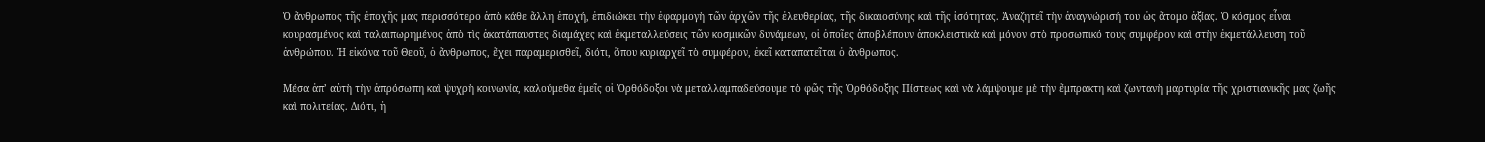Ὁ ἄνθρωπος τῆς ἐποχῆς μας περισσότερο ἀπὸ κάθε ἄλλη ἐποχή, ἐπιδιώκει τὴν ἐφαρμογὴ τῶν ἀρχῶν τῆς ἐλευθερίας, τῆς δικαιοσύνης καὶ τῆς ἰσότητας. Ἀναζητεῖ τὴν ἀναγνώρισή του ὡς ἄτομο ἀξίας. Ὁ κόσμος εἶναι κουρασμένος καὶ ταλαιπωρημένος ἀπὸ τὶς ἀκατάπαυστες διαμάχες καὶ ἐκμεταλλεύσεις τῶν κοσμικῶν δυνάμεων, οἱ ὁποῖες ἀποβλέπουν ἀποκλειστικὰ καὶ μόνον στὸ προσωπικό τους συμφέρον καὶ στὴν ἐκμετάλλευση τοῦ ἀνθρώπου. Ἡ εἰκόνα τοῦ Θεοῦ, ὁ ἄνθρωπος, ἔχει παραμερισθεῖ, διότι, ὅπου κυριαρχεῖ τὸ συμφέρον, ἐκεῖ καταπατεῖται ὁ ἄνθρωπος.

Μέσα ἀπ’ αὐτὴ τὴν ἀπρόσωπη καὶ ψυχρὴ κοινωνία, καλούμεθα ἐμεῖς οἱ Ὀρθόδοξοι νὰ μεταλλαμπαδεύσουμε τὸ φῶς τῆς Ὀρθόδοξης Πίστεως καὶ νὰ λάμψουμε μὲ τὴν ἔμπρακτη καὶ ζωντανὴ μαρτυρία τῆς χριστιανικῆς μας ζωῆς καὶ πολιτείας. Διότι, ἡ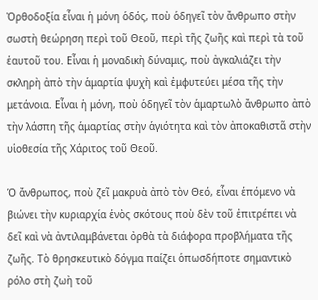Ὀρθοδοξία εἶναι ἡ μόνη ὁδός, ποὺ ὁδηγεῖ τὸν ἄνθρωπο στὴν σωστὴ θεώρηση περὶ τοῦ Θεοῦ, περὶ τῆς ζωῆς καὶ περὶ τὰ τοῦ ἑαυτοῦ του. Εἶναι ἡ μοναδικὴ δύναμις, ποὺ ἀγκαλιάζει τὴν σκληρὴ ἀπὸ τὴν ἁμαρτία ψυχὴ καὶ ἐμφυτεύει μέσα τῆς τὴν μετάνοια. Εἶναι ἡ μόνη, ποὺ ὁδηγεῖ τὸν ἁμαρτωλὸ ἄνθρωπο ἀπὸ τὴν λάσπη τῆς ἁμαρτίας στὴν ἁγιότητα καὶ τὸν ἀποκαθιστᾶ στὴν υἱοθεσία τῆς Χάριτος τοῦ Θεοῦ.

Ὁ ἄνθρωπος, ποὺ ζεῖ μακρυὰ ἀπὸ τὸν Θεό, εἶναι ἑπόμενο νὰ βιώνει τὴν κυριαρχία ἑνὸς σκότους ποὺ δὲν τοῦ ἐπιτρέπει νὰ δεῖ καὶ νὰ ἀντιλαμβάνεται ὀρθὰ τὰ διάφορα προβλήματα τῆς ζωῆς. Τὸ θρησκευτικὸ δόγμα παίζει ὁπωσδήποτε σημαντικὸ ρόλο στὴ ζωὴ τοῦ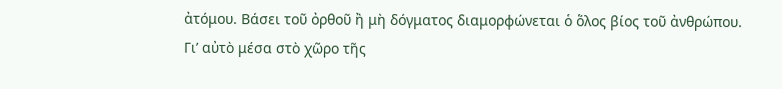ἀτόμου. Βάσει τοῦ ὀρθοῦ ἢ μὴ δόγματος διαμορφώνεται ὁ ὅλος βίος τοῦ ἀνθρώπου. Γι’ αὐτὸ μέσα στὸ χῶρο τῆς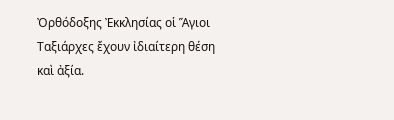Ὀρθόδοξης Ἐκκλησίας οἱ Ἅγιοι Ταξιάρχες ἔχουν ἰδιαίτερη θέση καὶ ἀξία.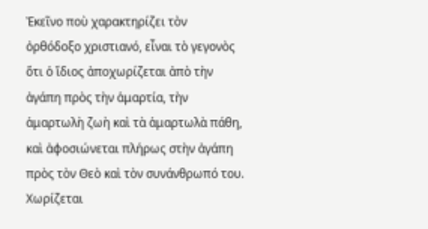Ἐκεῖνο ποὺ χαρακτηρίζει τὸν ὀρθόδοξο χριστιανό, εἶναι τὸ γεγονὸς ὅτι ὁ ἴδιος ἀποχωρίζεται ἀπὸ τὴν ἀγάπη πρὸς τὴν ἁμαρτία, τὴν ἁμαρτωλὴ ζωὴ καὶ τὰ ἁμαρτωλὰ πάθη, καὶ ἀφοσιώνεται πλήρως στὴν ἀγάπη πρὸς τὸν Θεὸ καὶ τὸν συνάνθρωπό του. Χωρίζεται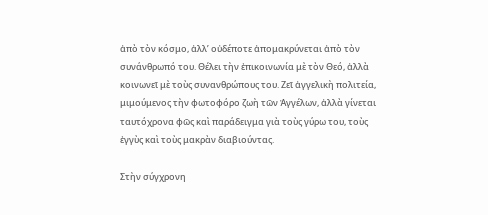ἀπὸ τὸν κόσμο, ἀλλ’ οὐδέποτε ἀπομακρύνεται ἀπὸ τὸν συνάνθρωπό του. Θέλει τὴν ἐπικοινωνία μὲ τὸν Θεό, ἀλλὰ κοινωνεῖ μὲ τοὺς συνανθρώπους του. Ζεῖ ἀγγελικὴ πολιτεία, μιμούμενος τὴν φωτοφόρο ζωὴ τῶν Ἀγγέλων, ἀλλὰ γίνεται ταυτόχρονα φῶς καὶ παράδειγμα γιὰ τοὺς γύρω του, τοὺς ἐγγὺς καὶ τοὺς μακρὰν διαβιούντας.

Στὴν σύγχρονη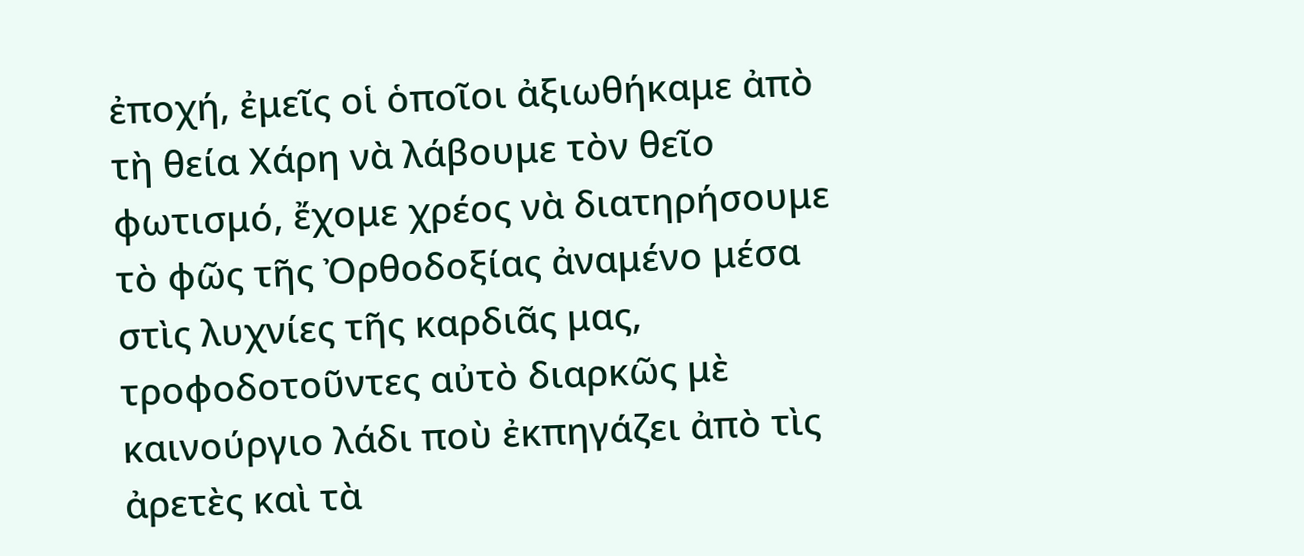ἐποχή, ἐμεῖς οἱ ὁποῖοι ἀξιωθήκαμε ἀπὸ τὴ θεία Χάρη νὰ λάβουμε τὸν θεῖο φωτισμό, ἔχομε χρέος νὰ διατηρήσουμε τὸ φῶς τῆς Ὀρθοδοξίας ἀναμένο μέσα στὶς λυχνίες τῆς καρδιᾶς μας, τροφοδοτοῦντες αὐτὸ διαρκῶς μὲ καινούργιο λάδι ποὺ ἐκπηγάζει ἀπὸ τὶς ἀρετὲς καὶ τὰ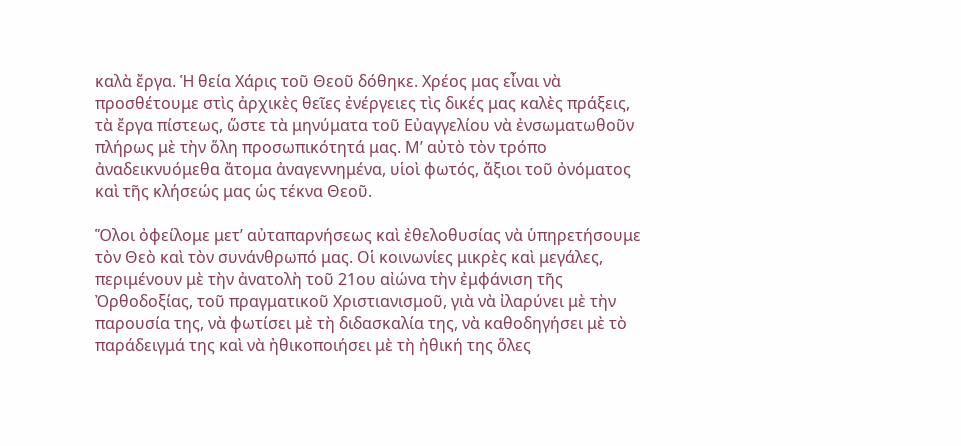καλὰ ἔργα. Ἡ θεία Χάρις τοῦ Θεοῦ δόθηκε. Χρέος μας εἶναι νὰ προσθέτουμε στὶς ἀρχικὲς θεῖες ἐνέργειες τὶς δικές μας καλὲς πράξεις, τὰ ἔργα πίστεως, ὥστε τὰ μηνύματα τοῦ Εὐαγγελίου νὰ ἐνσωματωθοῦν πλήρως μὲ τὴν ὅλη προσωπικότητά μας. Μ’ αὐτὸ τὸν τρόπο ἀναδεικνυόμεθα ἄτομα ἀναγεννημένα, υἱοὶ φωτός, ἄξιοι τοῦ ὀνόματος καὶ τῆς κλήσεώς μας ὡς τέκνα Θεοῦ.

Ὅλοι ὀφείλομε μετ’ αὐταπαρνήσεως καὶ ἐθελοθυσίας νὰ ὑπηρετήσουμε τὸν Θεὸ καὶ τὸν συνάνθρωπό μας. Οἱ κοινωνίες μικρὲς καὶ μεγάλες, περιμένουν μὲ τὴν ἀνατολὴ τοῦ 21ου αἰώνα τὴν ἐμφάνιση τῆς Ὀρθοδοξίας, τοῦ πραγματικοῦ Χριστιανισμοῦ, γιὰ νὰ ἰλαρύνει μὲ τὴν παρουσία της, νὰ φωτίσει μὲ τὴ διδασκαλία της, νὰ καθοδηγήσει μὲ τὸ παράδειγμά της καὶ νὰ ἠθικοποιήσει μὲ τὴ ἠθική της ὅλες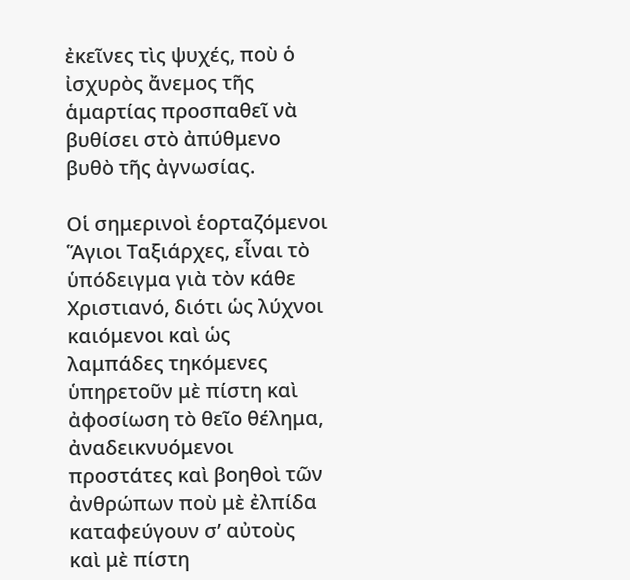ἐκεῖνες τὶς ψυχές, ποὺ ὁ ἰσχυρὸς ἄνεμος τῆς ἁμαρτίας προσπαθεῖ νὰ βυθίσει στὸ ἀπύθμενο βυθὸ τῆς ἀγνωσίας.

Οἱ σημερινοὶ ἑορταζόμενοι Ἅγιοι Ταξιάρχες, εἶναι τὸ ὑπόδειγμα γιὰ τὸν κάθε Χριστιανό, διότι ὡς λύχνοι καιόμενοι καὶ ὡς λαμπάδες τηκόμενες ὑπηρετοῦν μὲ πίστη καὶ ἀφοσίωση τὸ θεῖο θέλημα, ἀναδεικνυόμενοι προστάτες καὶ βοηθοὶ τῶν ἀνθρώπων ποὺ μὲ ἐλπίδα καταφεύγουν σ’ αὐτοὺς καὶ μὲ πίστη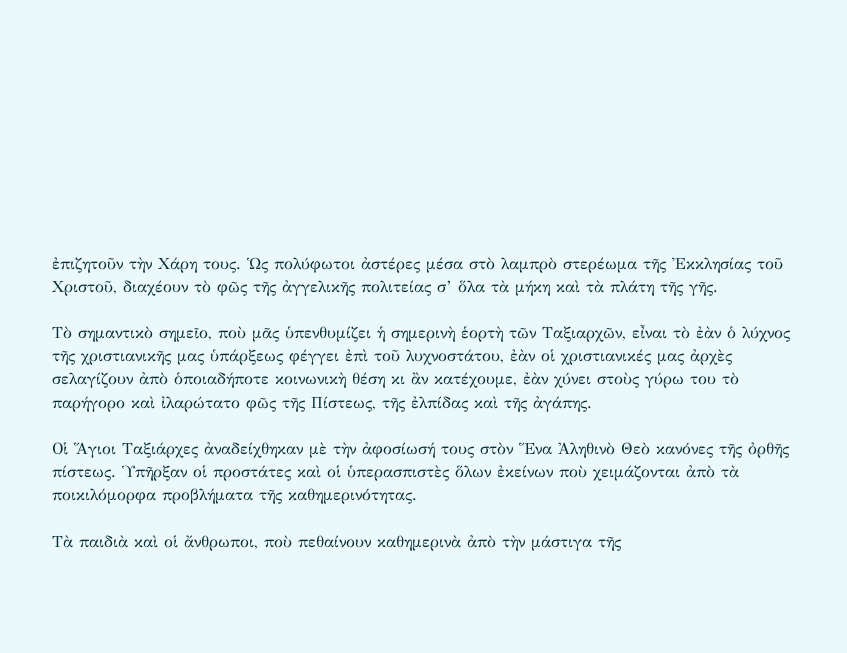ἐπιζητοῦν τὴν Χάρη τους. Ὡς πολύφωτοι ἀστέρες μέσα στὸ λαμπρὸ στερέωμα τῆς Ἐκκλησίας τοῦ Χριστοῦ, διαχέουν τὸ φῶς τῆς ἀγγελικῆς πολιτείας σ’ ὅλα τὰ μήκη καὶ τὰ πλάτη τῆς γῆς.

Τὸ σημαντικὸ σημεῖο, ποὺ μᾶς ὑπενθυμίζει ἡ σημερινὴ ἑορτὴ τῶν Ταξιαρχῶν, εἶναι τὸ ἐὰν ὁ λύχνος τῆς χριστιανικῆς μας ὑπάρξεως φέγγει ἐπὶ τοῦ λυχνοστάτου, ἐὰν οἱ χριστιανικές μας ἀρχὲς σελαγίζουν ἀπὸ ὁποιαδήποτε κοινωνικὴ θέση κι ἂν κατέχουμε, ἐὰν χύνει στοὺς γύρω του τὸ παρήγορο καὶ ἰλαρώτατο φῶς τῆς Πίστεως, τῆς ἐλπίδας καὶ τῆς ἀγάπης.

Οἱ Ἅγιοι Ταξιάρχες ἀναδείχθηκαν μὲ τὴν ἀφοσίωσή τους στὸν Ἕνα Ἀληθινὸ Θεὸ κανόνες τῆς ὀρθῆς πίστεως. Ὑπῆρξαν οἱ προστάτες καὶ οἱ ὑπερασπιστὲς ὅλων ἐκείνων ποὺ χειμάζονται ἀπὸ τὰ ποικιλόμορφα προβλήματα τῆς καθημερινότητας.

Τὰ παιδιὰ καὶ οἱ ἄνθρωποι, ποὺ πεθαίνουν καθημερινὰ ἀπὸ τὴν μάστιγα τῆς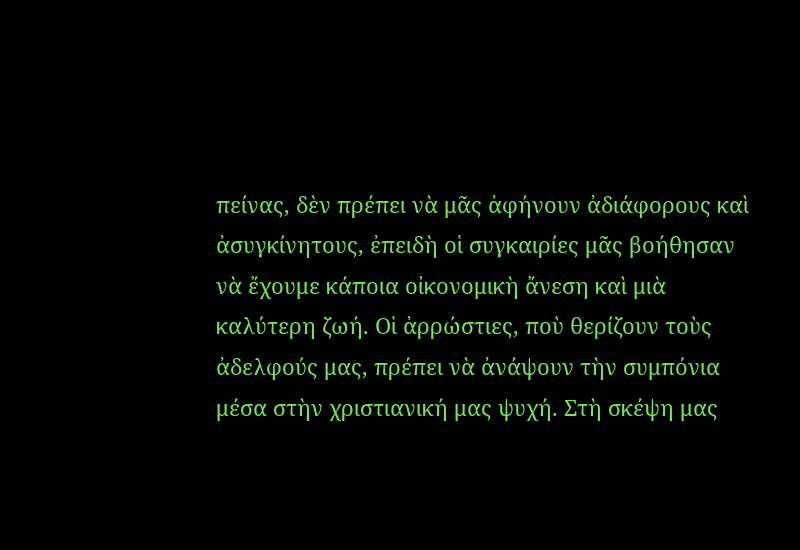πείνας, δὲν πρέπει νὰ μᾶς ἀφήνουν ἀδιάφορους καὶ ἀσυγκίνητους, ἐπειδὴ οἱ συγκαιρίες μᾶς βοήθησαν νὰ ἔχουμε κάποια οἰκονομικὴ ἄνεση καὶ μιὰ καλύτερη ζωή. Οἱ ἀρρώστιες, ποὺ θερίζουν τοὺς ἀδελφούς μας, πρέπει νὰ ἀνάψουν τὴν συμπόνια μέσα στὴν χριστιανική μας ψυχή. Στὴ σκέψη μας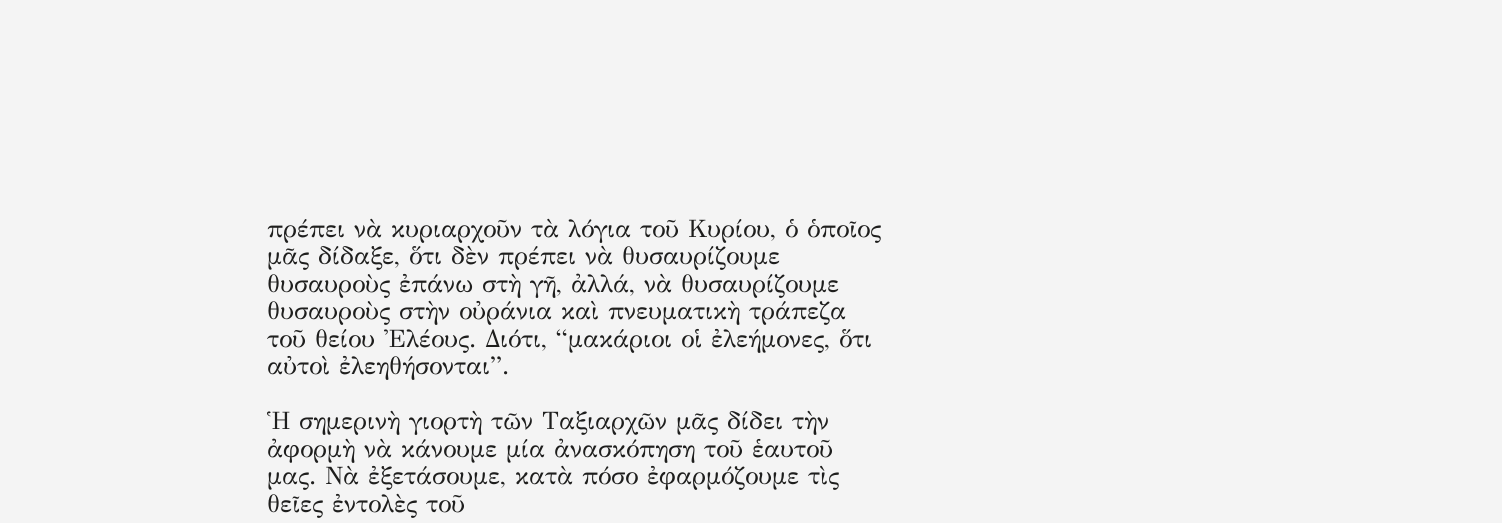πρέπει νὰ κυριαρχοῦν τὰ λόγια τοῦ Κυρίου, ὁ ὁποῖος μᾶς δίδαξε, ὅτι δὲν πρέπει νὰ θυσαυρίζουμε θυσαυροὺς ἐπάνω στὴ γῆ, ἀλλά, νὰ θυσαυρίζουμε θυσαυροὺς στὴν οὐράνια καὶ πνευματικὴ τράπεζα τοῦ θείου Ἐλέους. Διότι, “μακάριοι οἱ ἐλεήμονες, ὅτι αὐτοὶ ἐλεηθήσονται”.

Ἡ σημερινὴ γιορτὴ τῶν Ταξιαρχῶν μᾶς δίδει τὴν ἀφορμὴ νὰ κάνουμε μία ἀνασκόπηση τοῦ ἑαυτοῦ μας. Νὰ ἐξετάσουμε, κατὰ πόσο ἐφαρμόζουμε τὶς θεῖες ἐντολὲς τοῦ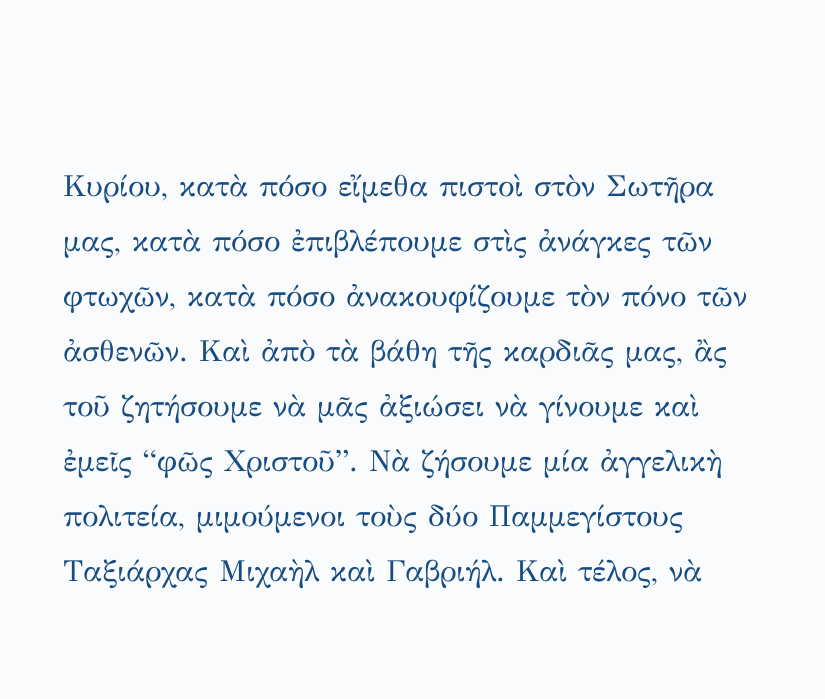Κυρίου, κατὰ πόσο εἴμεθα πιστοὶ στὸν Σωτῆρα μας, κατὰ πόσο ἐπιβλέπουμε στὶς ἀνάγκες τῶν φτωχῶν, κατὰ πόσο ἀνακουφίζουμε τὸν πόνο τῶν ἀσθενῶν. Καὶ ἀπὸ τὰ βάθη τῆς καρδιᾶς μας, ἂς τοῦ ζητήσουμε νὰ μᾶς ἀξιώσει νὰ γίνουμε καὶ ἐμεῖς “φῶς Χριστοῦ”. Νὰ ζήσουμε μία ἀγγελικὴ πολιτεία, μιμούμενοι τοὺς δύο Παμμεγίστους Ταξιάρχας Μιχαὴλ καὶ Γαβριήλ. Καὶ τέλος, νὰ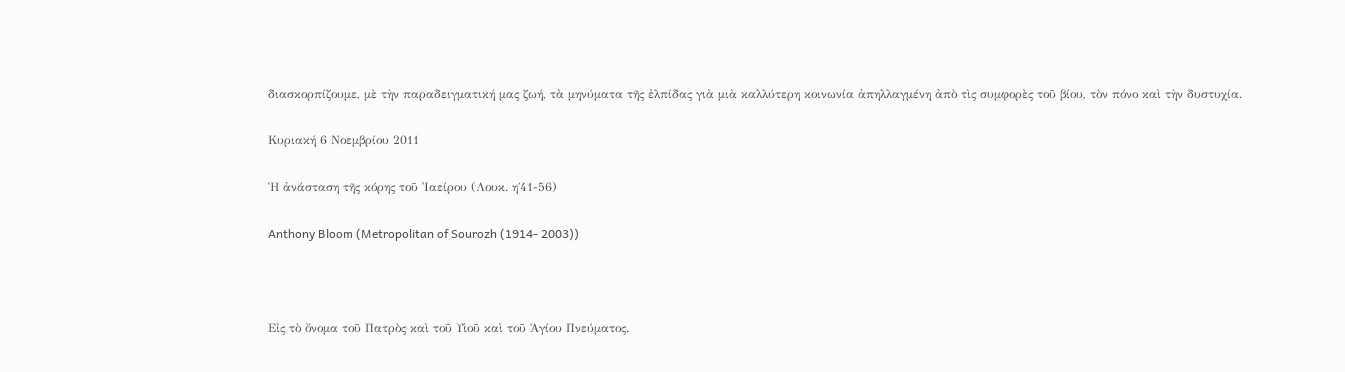διασκορπίζουμε, μὲ τὴν παραδειγματική μας ζωή, τὰ μηνύματα τῆς ἐλπίδας γιὰ μιὰ καλλύτερη κοινωνία ἀπηλλαγμένη ἀπὸ τὶς συμφορὲς τοῦ βίου, τὸν πόνο καὶ τὴν δυστυχία.

Κυριακή 6 Νοεμβρίου 2011

Ἡ ἀνάσταση τῆς κόρης τοῦ Ἰαείρου (Λουκ. η΄41-56)

Anthony Bloom (Metropolitan of Sourozh (1914- 2003))



Εἰς τὸ ὄνομα τοῦ Πατρὸς καὶ τοῦ Υἱοῦ καὶ τοῦ Ἁγίου Πνεύματος.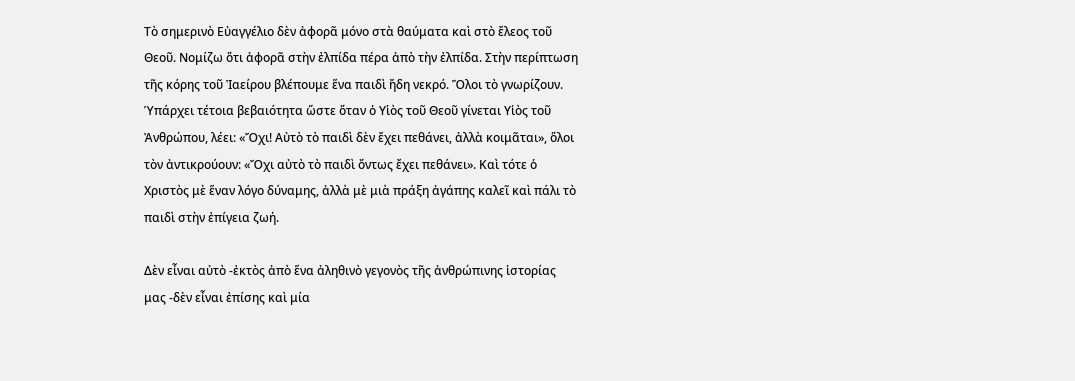Τὸ σημερινὸ Εὐαγγέλιο δὲν ἀφορᾶ μόνο στὰ θαύματα καὶ στὸ ἔλεος τοῦ Θεοῦ. Νομίζω ὅτι ἀφορᾶ στὴν ἐλπίδα πέρα ἀπὸ τὴν ἐλπίδα. Στὴν περίπτωση τῆς κόρης τοῦ Ἰαείρου βλέπουμε ἕνα παιδὶ ἤδη νεκρό. Ὅλοι τὸ γνωρίζουν. Ὑπάρχει τέτοια βεβαιότητα ὥστε ὅταν ὁ Υἱὸς τοῦ Θεοῦ γίνεται Υἱὸς τοῦ Ἀνθρώπου, λέει: «Ὄχι! Αὐτὸ τὸ παιδὶ δὲν ἔχει πεθάνει, ἀλλὰ κοιμᾶται», ὅλοι τὸν ἀντικρούουν: «Ὄχι αὐτὸ τὸ παιδὶ ὄντως ἔχει πεθάνει». Καὶ τότε ὁ Χριστὸς μὲ ἕναν λόγο δύναμης, ἀλλὰ μὲ μιὰ πράξη ἀγάπης καλεῖ καὶ πάλι τὸ παιδὶ στὴν ἐπίγεια ζωή.

Δὲν εἶναι αὐτὸ -ἐκτὸς ἀπὸ ἕνα ἀληθινὸ γεγονὸς τῆς ἀνθρώπινης ἱστορίας μας -δὲν εἶναι ἐπίσης καὶ μία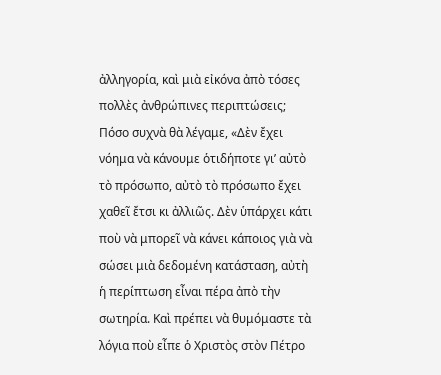ἀλληγορία, καὶ μιὰ εἰκόνα ἀπὸ τόσες πολλὲς ἀνθρώπινες περιπτώσεις; Πόσο συχνὰ θὰ λέγαμε, «Δὲν ἔχει νόημα νὰ κάνουμε ὁτιδήποτε γι’ αὐτὸ τὸ πρόσωπο, αὐτὸ τὸ πρόσωπο ἔχει χαθεῖ ἔτσι κι ἀλλιῶς. Δὲν ὑπάρχει κάτι ποὺ νὰ μπορεῖ νὰ κάνει κάποιος γιὰ νὰ σώσει μιὰ δεδομένη κατάσταση, αὐτὴ ἡ περίπτωση εἶναι πέρα ἀπὸ τὴν σωτηρία. Καὶ πρέπει νὰ θυμόμαστε τὰ λόγια ποὺ εἶπε ὁ Χριστὸς στὸν Πέτρο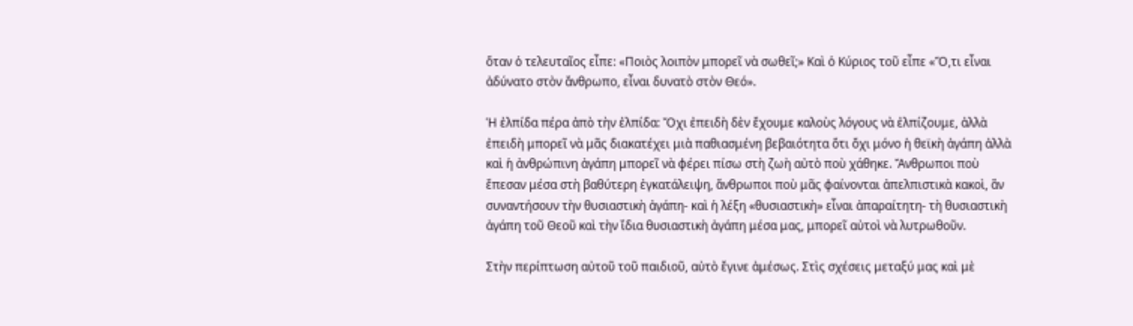ὅταν ὁ τελευταῖος εἶπε: «Ποιὸς λοιπὸν μπορεῖ νὰ σωθεῖ;» Καὶ ὁ Κύριος τοῦ εἶπε «Ὅ,τι εἶναι ἀδύνατο στὸν ἄνθρωπο, εἶναι δυνατὸ στὸν Θεό».

Ἡ ἐλπίδα πέρα ἀπὸ τὴν ἐλπίδα: Ὄχι ἐπειδὴ δὲν ἔχουμε καλοὺς λόγους νὰ ἐλπίζουμε, ἀλλὰ ἐπειδὴ μπορεῖ νὰ μᾶς διακατέχει μιὰ παθιασμένη βεβαιότητα ὅτι ὄχι μόνο ἡ θεϊκὴ ἀγάπη ἀλλὰ καὶ ἡ ἀνθρώπινη ἀγάπη μπορεῖ νὰ φέρει πίσω στὴ ζωὴ αὐτὸ ποὺ χάθηκε. Ἄνθρωποι ποὺ ἔπεσαν μέσα στὴ βαθύτερη ἐγκατάλειψη, ἄνθρωποι ποὺ μᾶς φαίνονται ἀπελπιστικὰ κακοὶ, ἂν συναντήσουν τὴν θυσιαστικὴ ἀγάπη- καὶ ἡ λέξη «θυσιαστικὴ» εἶναι ἀπαραίτητη- τὴ θυσιαστικὴ ἀγάπη τοῦ Θεοῦ καὶ τὴν ἴδια θυσιαστικὴ ἀγάπη μέσα μας, μπορεῖ αὐτοὶ νὰ λυτρωθοῦν.

Στὴν περίπτωση αὐτοῦ τοῦ παιδιοῦ, αὐτὸ ἔγινε ἀμέσως. Στὶς σχέσεις μεταξύ μας καὶ μὲ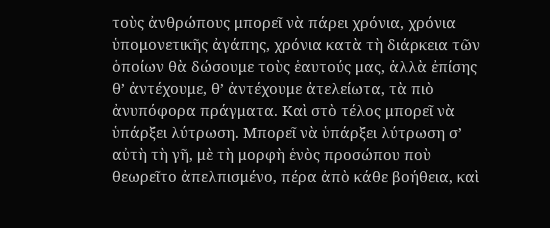τοὺς ἀνθρώπους μπορεῖ νὰ πάρει χρόνια, χρόνια ὑπομονετικῆς ἀγάπης, χρόνια κατὰ τὴ διάρκεια τῶν ὁποίων θὰ δώσουμε τοὺς ἑαυτούς μας, ἀλλὰ ἐπίσης θ’ ἀντέχουμε, θ’ ἀντέχουμε ἀτελείωτα, τὰ πιὸ ἀνυπόφορα πράγματα. Καὶ στὸ τέλος μπορεῖ νὰ ὑπάρξει λύτρωση. Μπορεῖ νὰ ὑπάρξει λύτρωση σ’ αὐτὴ τὴ γῆ, μὲ τὴ μορφὴ ἑνὸς προσώπου ποὺ θεωρεῖτο ἀπελπισμένο, πέρα ἀπὸ κάθε βοήθεια, καὶ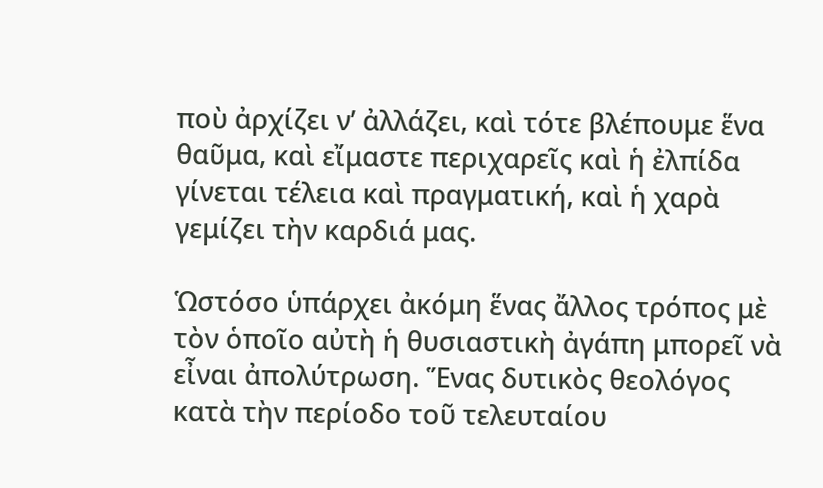ποὺ ἀρχίζει ν’ ἀλλάζει, καὶ τότε βλέπουμε ἕνα θαῦμα, καὶ εἴμαστε περιχαρεῖς καὶ ἡ ἐλπίδα γίνεται τέλεια καὶ πραγματική, καὶ ἡ χαρὰ γεμίζει τὴν καρδιά μας.

Ὡστόσο ὑπάρχει ἀκόμη ἕνας ἄλλος τρόπος μὲ τὸν ὁποῖο αὐτὴ ἡ θυσιαστικὴ ἀγάπη μπορεῖ νὰ εἶναι ἀπολύτρωση. Ἕνας δυτικὸς θεολόγος κατὰ τὴν περίοδο τοῦ τελευταίου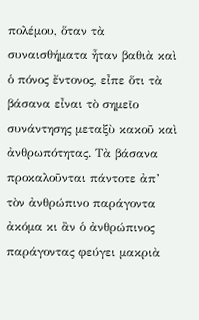πολέμου, ὅταν τὰ συναισθήματα ἦταν βαθιὰ καὶ ὁ πόνος ἔντονος, εἶπε ὅτι τὰ βάσανα εἶναι τὸ σημεῖο συνάντησης μεταξὺ κακοῦ καὶ ἀνθρωπότητας. Τὰ βάσανα προκαλοῦνται πάντοτε ἀπ’ τὸν ἀνθρώπινο παράγοντα ἀκόμα κι ἂν ὁ ἀνθρώπινος παράγοντας φεύγει μακριὰ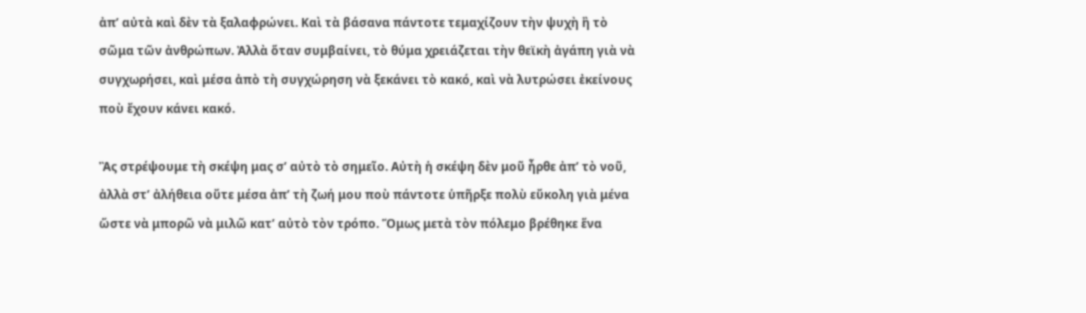ἀπ’ αὐτὰ καὶ δὲν τὰ ξαλαφρώνει. Καὶ τὰ βάσανα πάντοτε τεμαχίζουν τὴν ψυχὴ ἢ τὸ σῶμα τῶν ἀνθρώπων. Ἀλλὰ ὅταν συμβαίνει, τὸ θύμα χρειάζεται τὴν θεϊκὴ ἀγάπη γιὰ νὰ συγχωρήσει, καὶ μέσα ἀπὸ τὴ συγχώρηση νὰ ξεκάνει τὸ κακό, καὶ νὰ λυτρώσει ἐκείνους ποὺ ἔχουν κάνει κακό.

Ἂς στρέψουμε τὴ σκέψη μας σ’ αὐτὸ τὸ σημεῖο. Αὐτὴ ἡ σκέψη δὲν μοῦ ἦρθε ἀπ’ τὸ νοῦ, ἀλλὰ στ’ ἀλήθεια οὔτε μέσα ἀπ’ τὴ ζωή μου ποὺ πάντοτε ὑπῆρξε πολὺ εὔκολη γιὰ μένα ὥστε νὰ μπορῶ νὰ μιλῶ κατ’ αὐτὸ τὸν τρόπο. Ὅμως μετὰ τὸν πόλεμο βρέθηκε ἕνα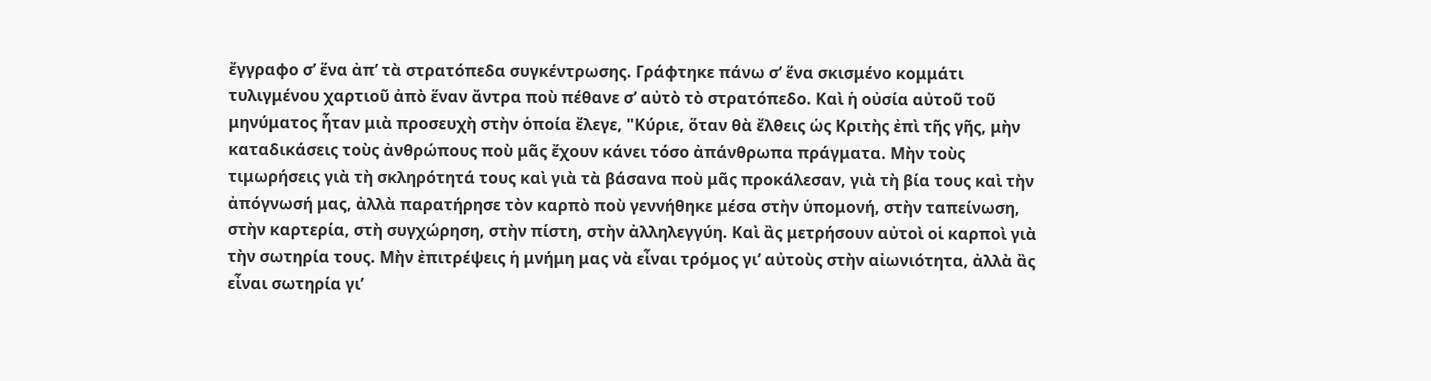ἔγγραφο σ’ ἕνα ἀπ’ τὰ στρατόπεδα συγκέντρωσης. Γράφτηκε πάνω σ’ ἕνα σκισμένο κομμάτι τυλιγμένου χαρτιοῦ ἀπὸ ἕναν ἄντρα ποὺ πέθανε σ’ αὐτὸ τὸ στρατόπεδο. Καὶ ἡ οὐσία αὐτοῦ τοῦ μηνύματος ἦταν μιὰ προσευχὴ στὴν ὁποία ἔλεγε, "Κύριε, ὅταν θὰ ἔλθεις ὡς Κριτὴς ἐπὶ τῆς γῆς, μὴν καταδικάσεις τοὺς ἀνθρώπους ποὺ μᾶς ἔχουν κάνει τόσο ἀπάνθρωπα πράγματα. Μὴν τοὺς τιμωρήσεις γιὰ τὴ σκληρότητά τους καὶ γιὰ τὰ βάσανα ποὺ μᾶς προκάλεσαν, γιὰ τὴ βία τους καὶ τὴν ἀπόγνωσή μας, ἀλλὰ παρατήρησε τὸν καρπὸ ποὺ γεννήθηκε μέσα στὴν ὑπομονή, στὴν ταπείνωση, στὴν καρτερία, στὴ συγχώρηση, στὴν πίστη, στὴν ἀλληλεγγύη. Καὶ ἂς μετρήσουν αὐτοὶ οἱ καρποὶ γιὰ τὴν σωτηρία τους. Μὴν ἐπιτρέψεις ἡ μνήμη μας νὰ εἶναι τρόμος γι’ αὐτοὺς στὴν αἰωνιότητα, ἀλλὰ ἂς εἶναι σωτηρία γι’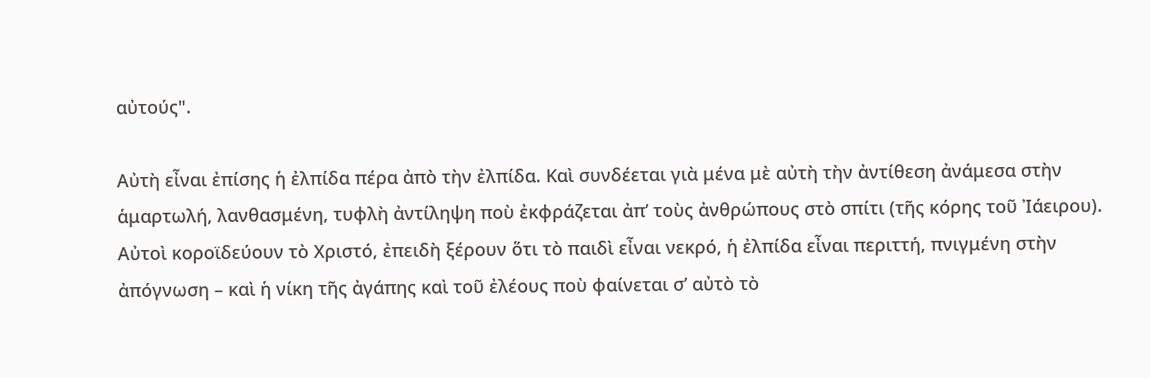αὐτούς".

Αὐτὴ εἶναι ἐπίσης ἡ ἐλπίδα πέρα ἀπὸ τὴν ἐλπίδα. Καὶ συνδέεται γιὰ μένα μὲ αὐτὴ τὴν ἀντίθεση ἀνάμεσα στὴν ἁμαρτωλή, λανθασμένη, τυφλὴ ἀντίληψη ποὺ ἐκφράζεται ἀπ’ τοὺς ἀνθρώπους στὸ σπίτι (τῆς κόρης τοῦ Ἰάειρου). Αὐτοὶ κοροϊδεύουν τὸ Χριστό, ἐπειδὴ ξέρουν ὅτι τὸ παιδὶ εἶναι νεκρό, ἡ ἐλπίδα εἶναι περιττή, πνιγμένη στὴν ἀπόγνωση – καὶ ἡ νίκη τῆς ἀγάπης καὶ τοῦ ἐλέους ποὺ φαίνεται σ’ αὐτὸ τὸ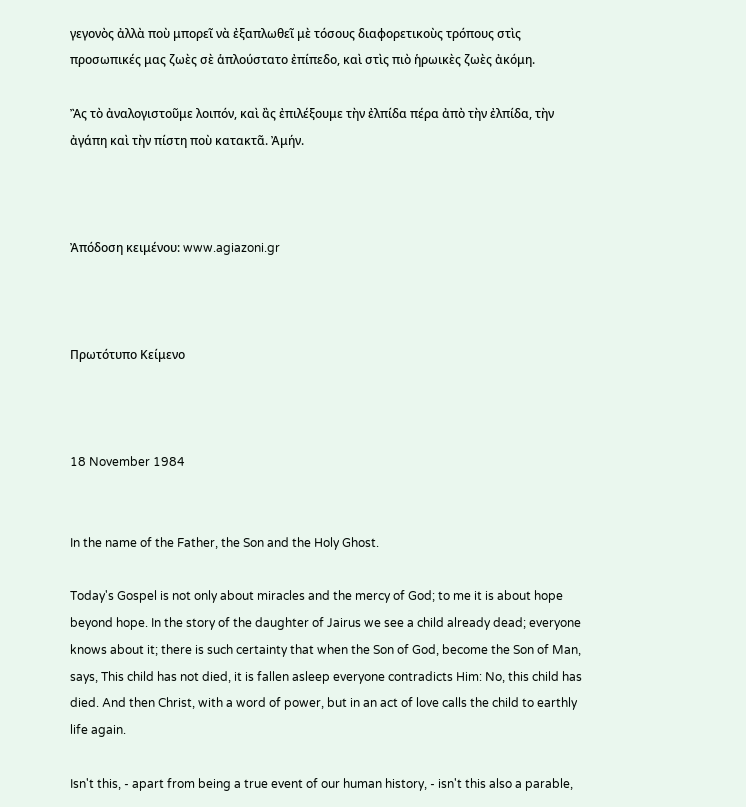γεγονὸς ἀλλὰ ποὺ μπορεῖ νὰ ἐξαπλωθεῖ μὲ τόσους διαφορετικοὺς τρόπους στὶς προσωπικές μας ζωὲς σὲ ἁπλούστατο ἐπίπεδο, καὶ στὶς πιὸ ἡρωικὲς ζωὲς ἀκόμη.

Ἂς τὸ ἀναλογιστοῦμε λοιπόν, καὶ ἂς ἐπιλέξουμε τὴν ἐλπίδα πέρα ἀπὸ τὴν ἐλπίδα, τὴν ἀγάπη καὶ τὴν πίστη ποὺ κατακτᾶ. Ἀμήν.



Ἀπόδοση κειμένου: www.agiazoni.gr



Πρωτότυπο Κείμενο



18 November 1984


In the name of the Father, the Son and the Holy Ghost.

Today's Gospel is not only about miracles and the mercy of God; to me it is about hope beyond hope. In the story of the daughter of Jairus we see a child already dead; everyone knows about it; there is such certainty that when the Son of God, become the Son of Man, says, This child has not died, it is fallen asleep everyone contradicts Him: No, this child has died. And then Christ, with a word of power, but in an act of love calls the child to earthly life again.

Isn't this, - apart from being a true event of our human history, - isn't this also a parable,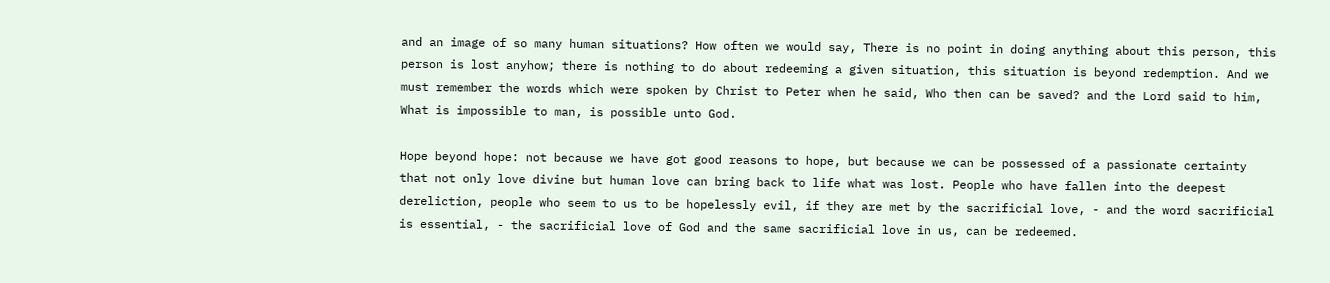and an image of so many human situations? How often we would say, There is no point in doing anything about this person, this person is lost anyhow; there is nothing to do about redeeming a given situation, this situation is beyond redemption. And we must remember the words which were spoken by Christ to Peter when he said, Who then can be saved? and the Lord said to him, What is impossible to man, is possible unto God.

Hope beyond hope: not because we have got good reasons to hope, but because we can be possessed of a passionate certainty that not only love divine but human love can bring back to life what was lost. People who have fallen into the deepest dereliction, people who seem to us to be hopelessly evil, if they are met by the sacrificial love, - and the word sacrificial is essential, - the sacrificial love of God and the same sacrificial love in us, can be redeemed.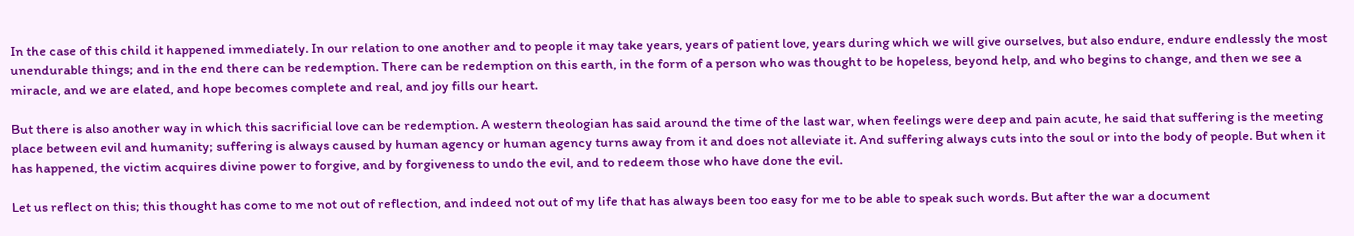In the case of this child it happened immediately. In our relation to one another and to people it may take years, years of patient love, years during which we will give ourselves, but also endure, endure endlessly the most unendurable things; and in the end there can be redemption. There can be redemption on this earth, in the form of a person who was thought to be hopeless, beyond help, and who begins to change, and then we see a miracle, and we are elated, and hope becomes complete and real, and joy fills our heart.

But there is also another way in which this sacrificial love can be redemption. A western theologian has said around the time of the last war, when feelings were deep and pain acute, he said that suffering is the meeting place between evil and humanity; suffering is always caused by human agency or human agency turns away from it and does not alleviate it. And suffering always cuts into the soul or into the body of people. But when it has happened, the victim acquires divine power to forgive, and by forgiveness to undo the evil, and to redeem those who have done the evil.

Let us reflect on this; this thought has come to me not out of reflection, and indeed not out of my life that has always been too easy for me to be able to speak such words. But after the war a document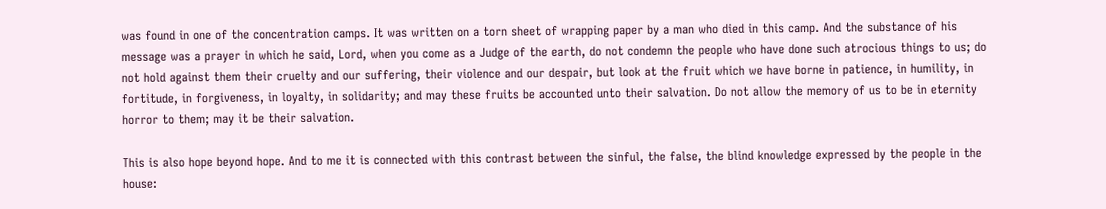was found in one of the concentration camps. It was written on a torn sheet of wrapping paper by a man who died in this camp. And the substance of his message was a prayer in which he said, Lord, when you come as a Judge of the earth, do not condemn the people who have done such atrocious things to us; do not hold against them their cruelty and our suffering, their violence and our despair, but look at the fruit which we have borne in patience, in humility, in fortitude, in forgiveness, in loyalty, in solidarity; and may these fruits be accounted unto their salvation. Do not allow the memory of us to be in eternity horror to them; may it be their salvation.

This is also hope beyond hope. And to me it is connected with this contrast between the sinful, the false, the blind knowledge expressed by the people in the house: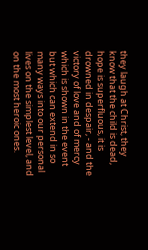they laugh at Christ, they know that the child is dead, hope is superfluous, it is drowned in despair, - and the victory of love and of mercy which is shown in the event but which can extend in so many ways into our personal lives on the simplest level, and on the most heroic ones.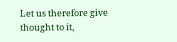Let us therefore give thought to it,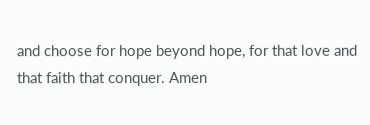and choose for hope beyond hope, for that love and that faith that conquer. Amen